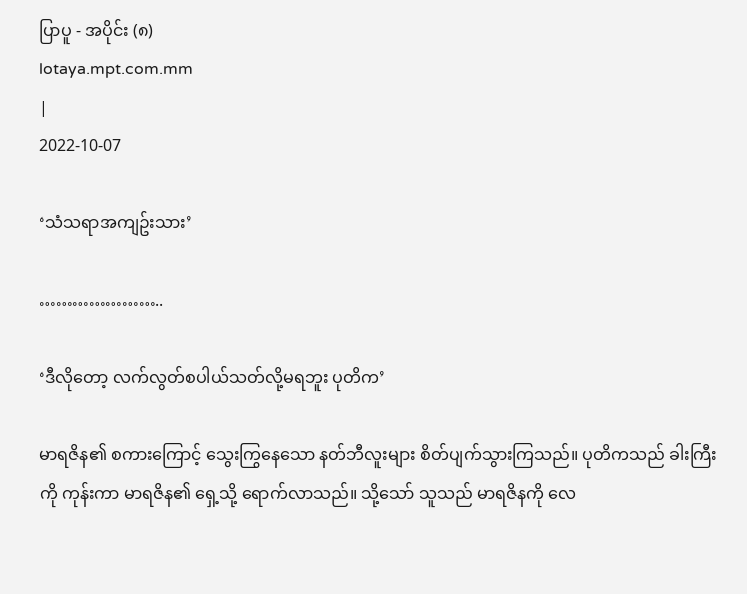ပြာပူ - အပိုင်း (၈)
lotaya.mpt.com.mm
|
2022-10-07

‘သံသရာအကျဥ်းသား’

…………………..

‘ဒီလိုတော့ လက်လွတ်စပါယ်သတ်လို့မရဘူး ပုတိက’

မာရဇိန၏ စကားကြောင့် သွေးကြွနေသော နတ်ဘီလူးများ စိတ်ပျက်သွားကြသည်။ ပုတိကသည် ခါးကြီးကို ကုန်းကာ မာရဇိန၏ ရှေ့သို့ ရောက်လာသည်။ သို့သော် သူသည် မာရဇိနကို လေ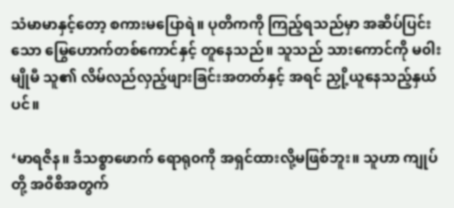သံမာမာနှင့်တော့ စကားမပြောရဲ။ ပုတိကကို ကြည့်ရသည်မှာ အဆိပ်ပြင်းသော မြွေဟောက်တစ်ကောင်နှင့် တူနေသည်။ သူသည် သားကောင်ကို မ၀ါးမျိုမီ သူ၏ လိမ်လည်လှည့်ဖျားခြင်းအတတ်နှင့် အရင် ညှို့ယူနေသည့်နှယ်ပင်။

‘မာရဇိန။ ဒီသစ္စာဖောက် ရောရု၀ကို အရှင်ထားလို့မဖြစ်ဘူး။ သူဟာ ကျုပ်တို့ အ၀ီစိအတွက်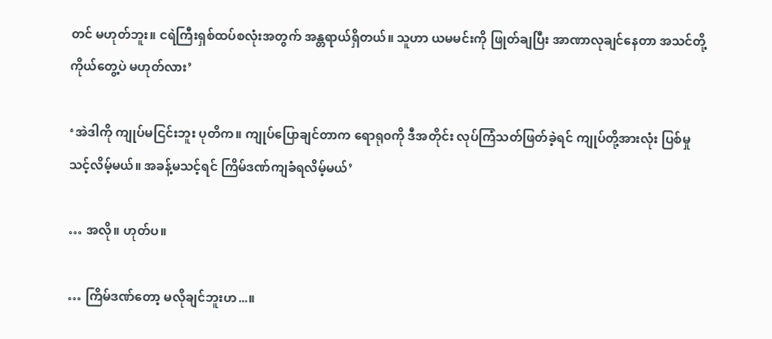တင် မဟုတ်ဘူး။ ငရဲကြီးရှစ်ထပ်စလုံးအတွက် အန္တရာယ်ရှိတယ်။ သူဟာ ယမမင်းကို ဖြုတ်ချပြီး အာဏာလုချင်နေတာ အသင်တို့ ကိုယ်တွေ့ပဲ မဟုတ်လား’

‘အဲဒါကို ကျုပ်မငြင်းဘူး ပုတိက။ ကျုပ်ပြောချင်တာက ရောရု၀ကို ဒီအတိုင်း လုပ်ကြံသတ်ဖြတ်ခဲ့ရင် ကျုပ်တို့အားလုံး ပြစ်မှုသင့်လိမ့်မယ်။ အခန့်မသင့်ရင် ကြိမ်ဒဏ်ကျခံရလိမ့်မယ်’

… အလို။ ဟုတ်ပ။

… ကြိမ်ဒဏ်တော့ မလိုချင်ဘူးဟ...။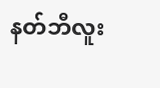နတ်ဘီလူး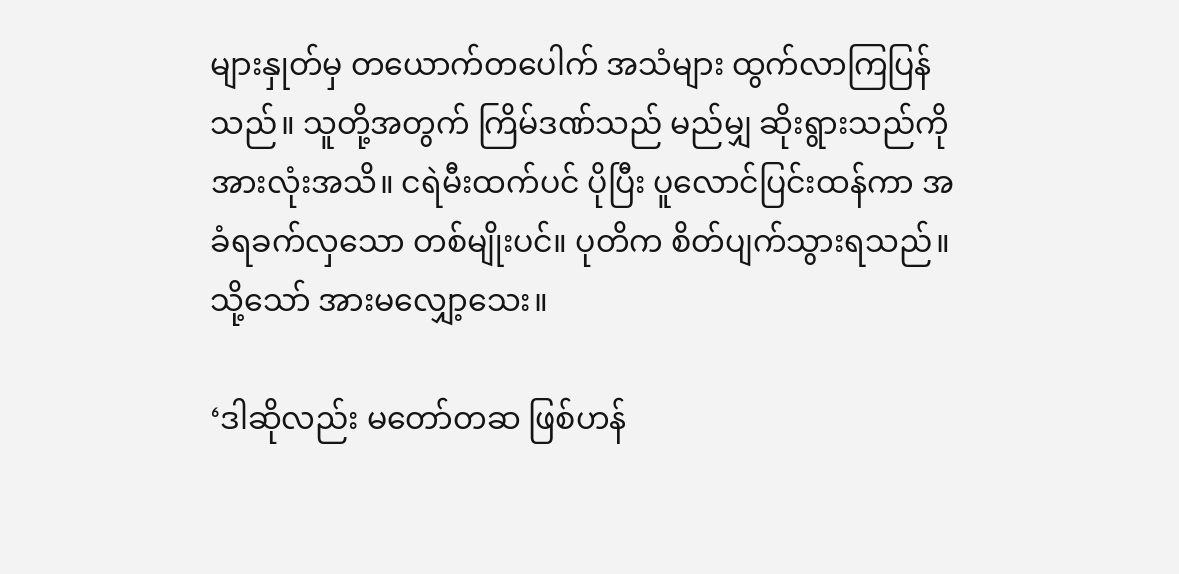များနှုတ်မှ တယောက်တပေါက် အသံများ ထွက်လာကြပြန်သည်။ သူတို့အတွက် ကြိမ်ဒဏ်သည် မည်မျှ ဆိုးရွားသည်ကို အားလုံးအသိ။ ငရဲမီးထက်ပင် ပိုပြီး ပူလောင်ပြင်းထန်ကာ အခံရခက်လှသော တစ်မျိုးပင်။ ပုတိက စိတ်ပျက်သွားရသည်။ သို့သော် အားမလျှော့သေး။

‘ဒါဆိုလည်း မတော်တဆ ဖြစ်ဟန်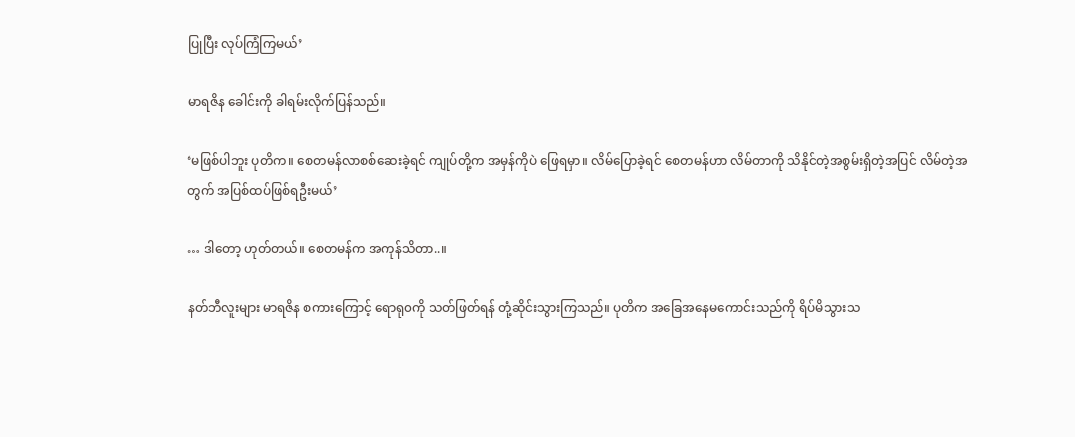ပြုပြီး လုပ်ကြံကြမယ်’

မာရဇိန ခေါင်းကို ခါရမ်းလိုက်ပြန်သည်။

‘မဖြစ်ပါဘူး ပုတိက။ စေတမန်လာစစ်ဆေးခဲ့ရင် ကျုပ်တို့က အမှန်ကိုပဲ ဖြေရမှာ။ လိမ်ပြောခဲ့ရင် စေတမန်ဟာ လိမ်တာကို သိနိုင်တဲ့အစွမ်းရှိတဲ့အပြင် လိမ်တဲ့အတွက် အပြစ်ထပ်ဖြစ်ရဦးမယ်’

… ဒါတော့ ဟုတ်တယ်။ စေတမန်က အကုန်သိတာ..။

နတ်ဘီလူးများ မာရဇိန စကားကြောင့် ရောရု၀ကို သတ်ဖြတ်ရန် တုံ့ဆိုင်းသွားကြသည်။ ပုတိက အခြေအနေမကောင်းသည်ကို ရိပ်မိသွားသ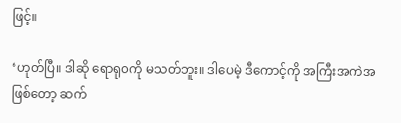ဖြင့်။

‘ဟုတ်ပြီ။ ဒါဆို ရောရု၀ကို မသတ်ဘူး။ ဒါပေမဲ့ ဒီကောင့်ကို အကြီးအကဲအဖြစ်တော့ ဆက်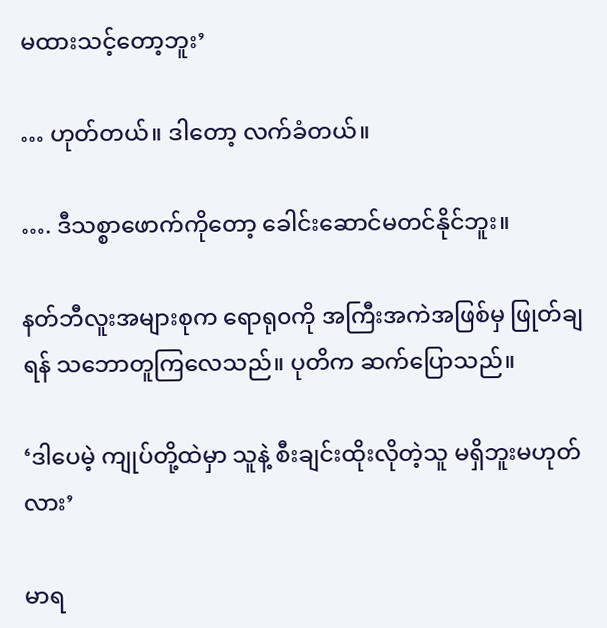မထားသင့်တော့ဘူး’

… ဟုတ်တယ်။ ဒါတော့ လက်ခံတယ်။

…. ဒီသစ္စာဖောက်ကိုတော့ ခေါင်းဆောင်မတင်နိုင်ဘူး။

နတ်ဘီလူးအများစုက ရောရု၀ကို အကြီးအကဲအဖြစ်မှ ဖြုတ်ချရန် သဘောတူကြလေသည်။ ပုတိက ဆက်ပြောသည်။

‘ဒါပေမဲ့ ကျုပ်တို့ထဲမှာ သူနဲ့ စီးချင်းထိုးလိုတဲ့သူ မရှိဘူးမဟုတ်လား’

မာရ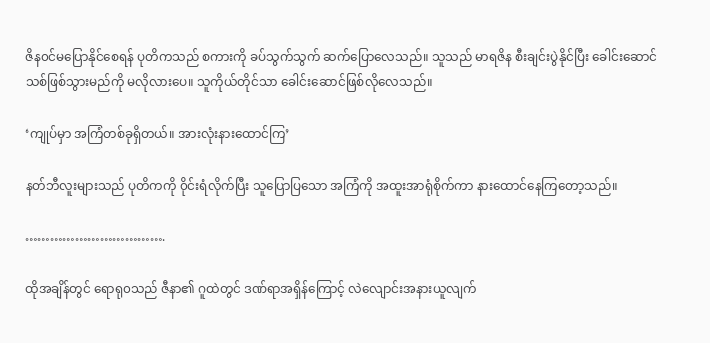ဇိန၀င်မပြောနိုင်စေရန် ပုတိကသည် စကားကို ခပ်သွက်သွက် ဆက်ပြောလေသည်။ သူသည် မာရဇိန စီးချင်းပွဲနိုင်ပြီး ခေါင်းဆောင်သစ်ဖြစ်သွားမည်ကို မလိုလားပေ။ သူကိုယ်တိုင်သာ ခေါင်းဆောင်ဖြစ်လိုလေသည်။

‘ကျုပ်မှာ အကြံတစ်ခုရှိတယ်။ အားလုံးနားထောင်ကြ’

နတ်ဘီလူးများသည် ပုတိကကို ၀ိုင်းရံလိုက်ပြီး သူပြောပြသော အကြံကို အထူးအာရုံစိုက်ကာ နားထောင်နေကြတော့သည်။

…………………………….

ထိုအချိန်တွင် ရောရု၀သည် ဇီနာ၏ ဂူထဲတွင် ဒဏ်ရာအရှိန်ကြောင့် လဲလျောင်းအနားယူလျက်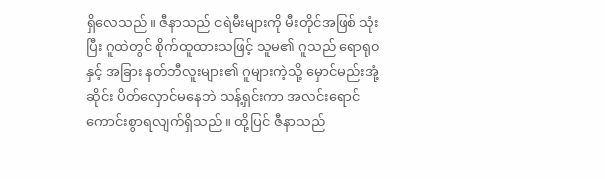ရှိလေသည်။ ဇီနာသည် ငရဲမီးများကို မီးတိုင်အဖြစ် သုံးပြီး ဂူထဲတွင် စိုက်ထူထားသဖြင့် သူမ၏ ဂူသည် ရောရု၀နှင့် အခြား နတ်ဘီလူးများ၏ ဂူများကဲ့သို့ မှောင်မည်းအုံ့ဆိုင်း ပိတ်လှောင်မနေဘဲ သန့်ရှင်းကာ အလင်းရောင်ကောင်းစွာရလျက်ရှိသည်။ ထို့ပြင် ဇီနာသည်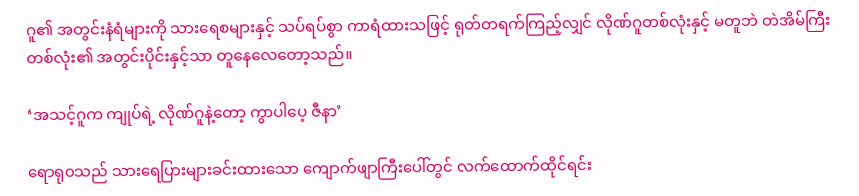ဂူ၏ အတွင်းနံရံများကို သားရေစများနှင့် သပ်ရပ်စွာ ကာရံထားသဖြင့် ရုတ်တရက်ကြည့်လျှင် လိုဏ်ဂူတစ်လုံးနှင့် မတူဘဲ တဲအိမ်ကြီးတစ်လုံး၏ အတွင်းပိုင်းနှင့်သာ တူနေလေတော့သည်။

‘အသင့်ဂူက ကျုပ်ရဲ့ လိုဏ်ဂူနဲ့တော့ ကွာပါပေ့ ဇီနာ’

ရောရု၀သည် သားရေပြားများခင်းထားသော ကျောက်ဖျာကြီးပေါ်တွင် လက်ထောက်ထိုင်ရင်း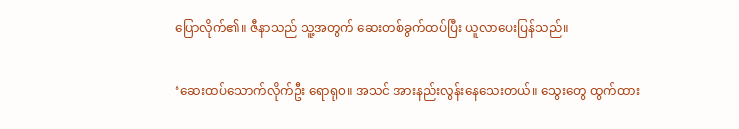ပြောလိုက်၏။ ဇီနာသည် သူ့အတွက် ဆေးတစ်ခွက်ထပ်ပြီး ယူလာပေးပြန်သည်။

‘ဆေးထပ်သောက်လိုက်ဦး ရောရု၀။ အသင် အားနည်းလွန်းနေသေးတယ်။ သွေးတွေ ထွက်ထား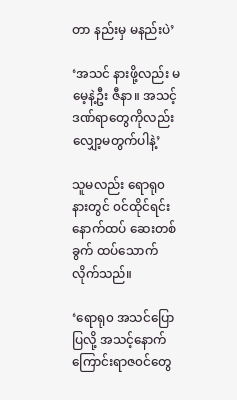တာ နည်းမှ မနည်းပဲ’

‘အသင် နားဖို့လည်း မမေ့နဲ့ဦး ဇီနာ။ အသင့်ဒဏ်ရာတွေကိုလည်း လျှော့မတွက်ပါနဲ့’

သူမလည်း ရောရု၀နားတွင် ၀င်ထိုင်ရင်း နောက်ထပ် ဆေးတစ်ခွက် ထပ်သောက်လိုက်သည်။

‘ရောရု၀ အသင်ပြောပြလို့ အသင့်နောက်ကြောင်းရာဇ၀င်တွေ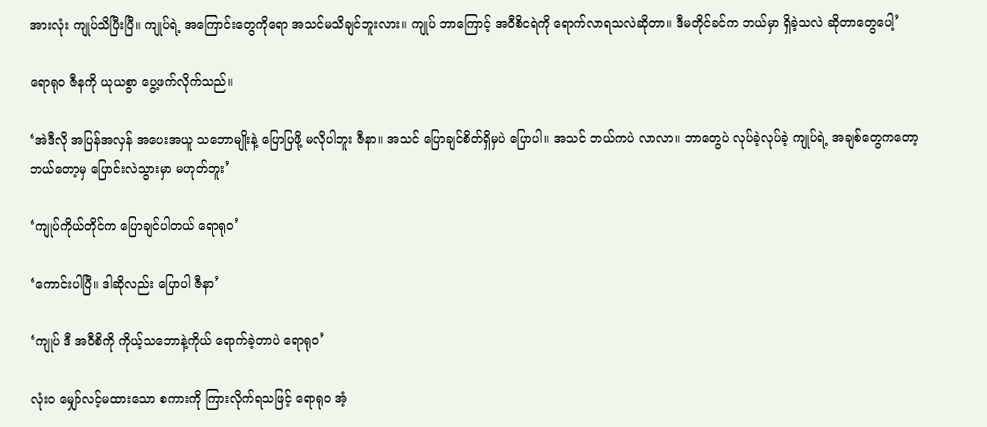အားလုံး ကျုပ်သိပြီးပြီ။ ကျုပ်ရဲ့ အကြောင်းတွေကိုရော အသင်မသိချင်ဘူးလား။ ကျုပ် ဘာကြောင့် အ၀ီစိငရဲကို ‌ရောက်လာရသလဲဆိုတာ။ ဒီမတိုင်ခင်က ဘယ်မှာ ရှိခဲ့သလဲ ဆိုတာတွေပေါ့’

ရောရု၀ ဇီနကို ယုယစွာ ပွေ့ဖက်လိုက်သည်။

‘အဲဒီလို အပြန်အလှန် အပေးအယူ သဘောမျိုးနဲ့ ပြောပြဖို့ မလိုပါဘူး ဇီနာ။ အသင် ပြောချင်စိတ်ရှိမှပဲ ပြောပါ။ အသင် ဘယ်ကပဲ လာလာ။ ဘာတွေပဲ လုပ်ခဲ့လုပ်ခဲ့ ကျုပ်ရဲ့ အချစ်တွေကတော့ ဘယ်တော့မှ ပြောင်းလဲသွားမှာ မဟုတ်ဘူး’

‘ကျုပ်ကိုယ်တိုင်က ပြောချင်ပါတယ် ရောရု၀’

‘ကောင်းပါပြီ။ ဒါဆိုလည်း ပြောပါ ဇီနာ’

‘ကျုပ် ဒီ အ၀ီစိကို ကိုယ့်သဘောနဲ့ကိုယ် ရောက်ခဲ့တာပဲ ရောရု၀’

လုံး၀ မျှော်လင့်မထားသော စကားကို ကြားလိုက်ရသဖြင့် ရောရု၀ အံ့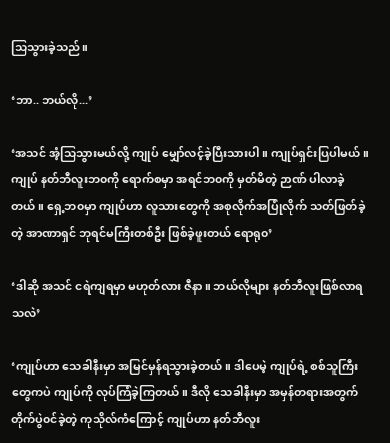သြသွားခဲ့သည်။

‘ဘာ.. ဘယ်လို...’

‘အသင် အံ့သြသွားမယ်လို့ ကျုပ် မျှော်လင့်ခဲ့ပြီးသားပါ။ ကျုပ်ရှင်းပြပါမယ်။ ကျုပ် နတ်ဘီလူးဘ၀ကို ရောက်စမှာ အရင်ဘ၀ကို မှတ်မိတဲ့ ဉာဏ် ပါလာခဲ့တယ်။ ရှေ့ဘ၀မှာ ကျုပ်ဟာ လူသားတွေကို အစုလိုက်အပြုံလိုက် သတ်ဖြတ်ခဲ့တဲ့ အာဏာရှင် ဘုရင်မကြီးတစ်ဦး ဖြစ်ခဲ့ဖူးတယ် ရောရု၀’

‘ဒါဆို အသင် ငရဲကျရမှာ မဟုတ်လား ဇီနာ။ ဘယ်လိုများ နတ်ဘီလူးဖြစ်လာရသလဲ’

‘ကျုပ်ဟာ သေခါနီးမှာ အမြင်မှန်ရသွားခဲ့တယ်။ ဒါပေမဲ့ ကျုပ်ရဲ့ စစ်သူကြီးတွေကပဲ ကျုပ်ကို လုပ်ကြံခဲ့ကြတယ်။ ဒီလို သေခါနီးမှာ အမှန်တရားအတွက် တိုက်ပွဲ၀င်ခဲ့တဲ့ ကုသိုလ်ကံကြောင့် ကျုပ်ဟာ နတ်ဘီလူး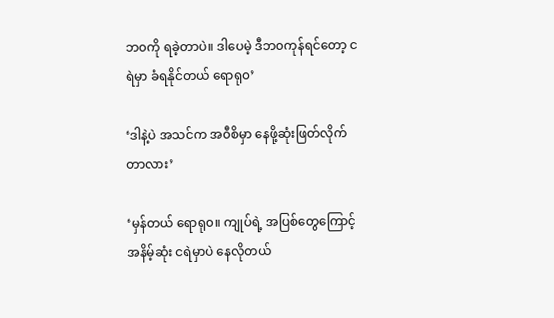ဘ၀ကို ရခဲ့တာပဲ။ ဒါပေမဲ့ ဒီဘ၀ကုန်ရင်တော့ ငရဲမှာ ခံရနိုင်တယ် ရောရု၀’

‘ဒါနဲ့ပဲ အသင်က အ၀ီစိမှာ နေဖို့ဆုံးဖြတ်လိုက်တာလား’

‘မှန်တယ် ရောရု၀။ ကျုပ်ရဲ့ အပြစ်တွေကြောင့် အနိမ့်ဆုံး ငရဲမှာပဲ နေလိုတယ်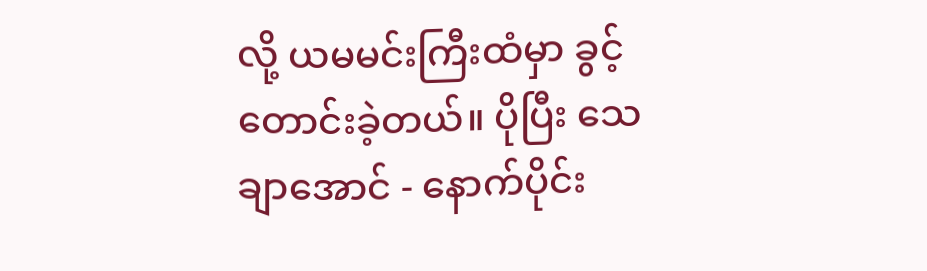လို့ ယမမင်းကြီးထံမှာ ခွင့်တောင်းခဲ့တယ်။ ပိုပြီး သေချာအောင် - နောက်ပိုင်း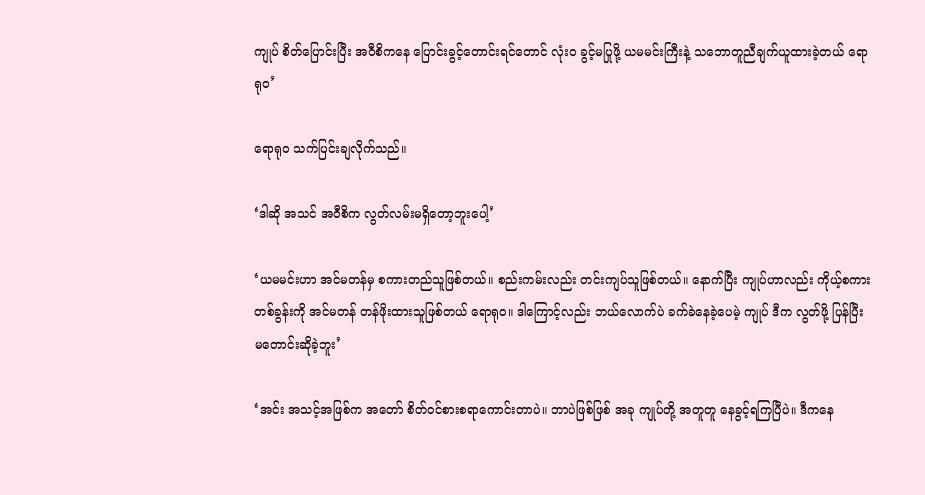ကျုပ် စိတ်ပြောင်းပြီး အ၀ီစိကနေ ပြောင်းခွင့်တောင်းရင်တောင် လုံး၀ ခွင့်မပြုဖို့ ယမမင်းကြီးနဲ့ သဘောတူညီချက်ယူထားခဲ့တယ် ရောရု၀’

ရောရု၀ သက်ပြင်းချလိုက်သည်။

‘ဒါဆို အသင် အ၀ီစိက လွတ်လမ်းမရှိတော့ဘူးပေါ့’

‘ယမမင်းဟာ အင်မတန်မှ စကားတည်သူဖြစ်တယ်။ စည်းကမ်းလည်း တင်းကျပ်သူဖြစ်တယ်။ နောက်ပြီး ကျုပ်ဟာလည်း ကိုယ့်စကားတစ်ခွန်းကို အင်မတန် တန်ဖိုးထားသူဖြစ်တယ် ရောရု၀။ ဒါကြောင့်လည်း ဘယ်လောက်ပဲ ခက်ခဲနေခဲ့ပေမဲ့ ကျုပ် ဒီက လွတ်ဖို့ ပြန်ပြီး မတောင်းဆိုခဲ့ဘူး’

‘အင်း အသင့်အဖြစ်က အတော် စိတ်၀င်စားစရာကောင်းတာပဲ။ ဘာပဲဖြစ်ဖြစ် အခု ကျုပ်တို့ အတူတူ နေခွင့်ရကြပြီပဲ။ ဒီကနေ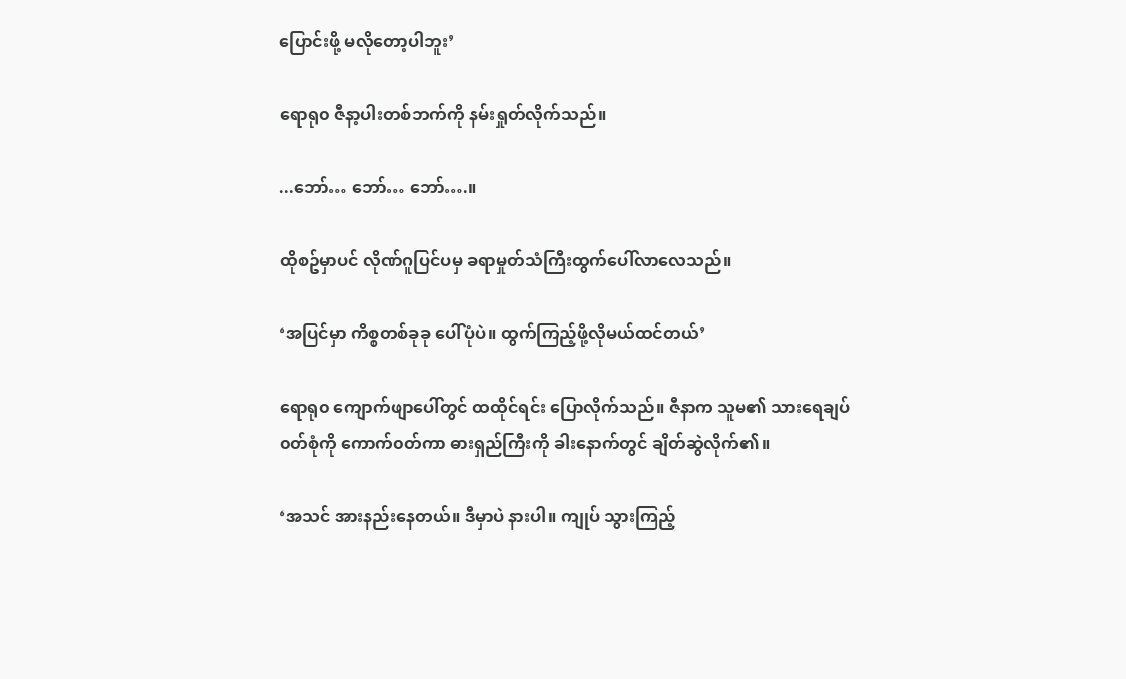ပြောင်းဖို့ မလိုတော့ပါဘူး’

ရောရု၀ ဇီနာ့ပါးတစ်ဘက်ကို နမ်းရှုတ်လိုက်သည်။

...ဘော်… ဘော်… ဘော်….။

ထိုစဥ်မှာပင် လိုဏ်ဂူပြင်ပမှ ခရာမှုတ်သံကြီးထွက်ပေါ်လာလေသည်။

‘အပြင်မှာ ကိစ္စတစ်ခုခု ပေါ်ပုံပဲ။ ထွက်ကြည့်ဖို့လိုမယ်ထင်တယ်’

ရောရု၀ ကျောက်ဖျာပေါ်တွင် ထထိုင်ရင်း ပြောလိုက်သည်။ ဇီနာက သူမ၏ သားရေချပ် ၀တ်စုံကို ကောက်၀တ်ကာ ဓားရှည်ကြီးကို ခါးနောက်တွင် ချိတ်ဆွဲလိုက်၏။

‘အသင် အားနည်းနေတယ်။ ဒီမှာပဲ နားပါ။ ကျုပ် သွားကြည့်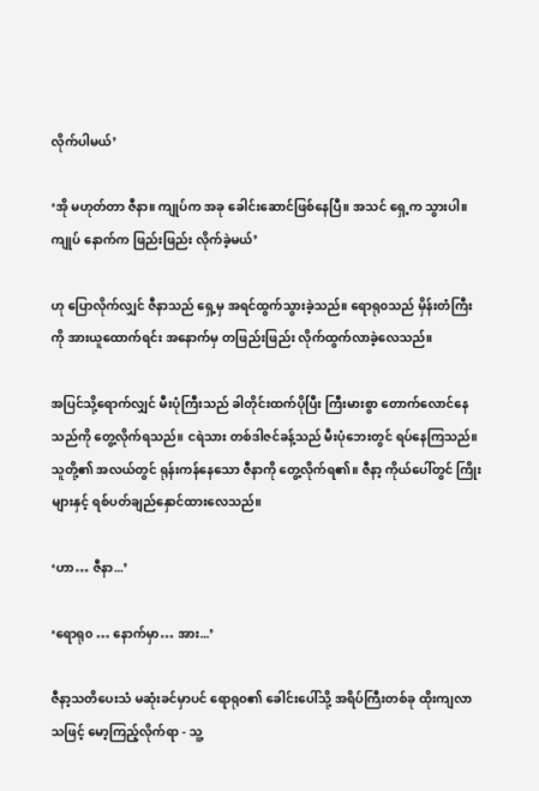လိုက်ပါမယ်’

‘အို မဟုတ်တာ ဇီနာ။ ကျုပ်က အခု ခေါင်း‌ဆောင်ဖြစ်နေပြီ။ အသင် ရှေ့က သွားပါ။ ကျုပ် နောက်က ဖြည်းဖြည်း လိုက်ခဲ့မယ်’

ဟု ပြောလိုက်လျှင် ဇီနာသည် ရှေ့မှ အရင်ထွက်သွားခဲ့သည်။ ရောရု၀သည် မှိန်းတံကြီးကို အားယူထောက်ရင်း အနောက်မှ တဖြည်းဖြည်း လိုက်ထွက်လာခဲ့လေသည်။

အပြင်သို့ရောက်လျှင် မီးပုံကြီးသည် ခါတိုင်းထက်ပိုပြီး ကြီးမားစွာ တောက်လောင်နေသည်ကို တွေ့လိုက်ရသည်။ ငရဲသား တစ်ဒါဇင်ခန့်သည် မီးပုံဘေးတွင် ရပ်နေကြသည်။ သူတို့၏ အလယ်တွင် ရုန်းကန်နေသော ဇီနာကို တွေ့လိုက်ရ၏။ ဇီနာ့ ကိုယ်ပေါ်တွင် ကြိုးများနှင့် ရစ်ပတ်ချည်နှောင်ထားလေသည်။

‘ဟာ… ဇီနာ...’

‘ရောရု၀ … နောက်မှာ… အား...’

ဇီနာ့သတိပေးသံ မဆုံးခင်မှာပင် ရောရု၀၏ ခေါင်းပေါ်သို့ အရိပ်ကြီးတစ်ခု ထိုးကျလာသဖြင့် မော့ကြည့်လိုက်ရာ - သူ့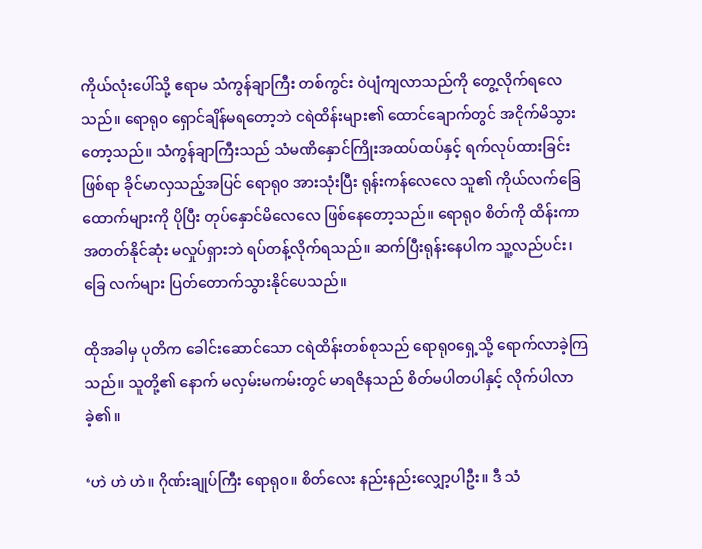ကိုယ်လုံးပေါ်သို့ ဧရာမ သံကွန်ချာကြီး တစ်ကွင်း ၀ဲပျံကျလာသည်ကို တွေ့လိုက်ရလေသည်။ ရောရု၀ ရှောင်ချိန်မရတော့ဘဲ ငရဲထိန်းများ၏ ထောင်ချောက်တွင် အငိုက်မိသွားတော့သည်။ သံကွန်ချာကြီးသည် သံမဏိနှောင်ကြိုးအထပ်ထပ်နှင့် ရက်လုပ်ထားခြင်းဖြစ်ရာ ခိုင်မာလှသည့်အပြင် ရောရု၀ အားသုံးပြီး ရုန်းကန်လေလေ သူ၏ ကိုယ်လက်ခြေထောက်များကို ပိုပြီး တုပ်နှောင်မိလေလေ ဖြစ်နေတော့သည်။ ရောရု၀ စိတ်ကို ထိန်းကာ အတတ်နိုင်ဆုံး မလှုပ်ရှားဘဲ ရပ်တန့်လိုက်ရသည်။ ဆက်ပြီးရုန်းနေပါက သူ့လည်ပင်း၊ ခြေ လက်များ ပြတ်တောက်သွားနိုင်ပေသည်။

ထိုအခါမှ ပုတိက ခေါင်းဆောင်သော ငရဲထိန်းတစ်စုသည် ရောရု၀ရှေ့သို့ ရောက်လာခဲ့ကြသည်။ သူတို့၏ နောက် မလှမ်းမကမ်းတွင် မာရဇိနသည် စိတ်မပါတပါနှင့် လိုက်ပါလာခဲ့၏။

‘ဟဲ ဟဲ ဟဲ။ ဂိုဏ်းချုပ်ကြီး ရောရု၀။ စိတ်လေး နည်းနည်းလျှော့ပါဦး။ ဒီ သံ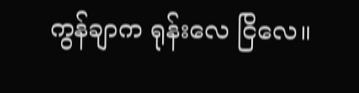ကွန်ချာက ရုန်းလေ ငြိလေ။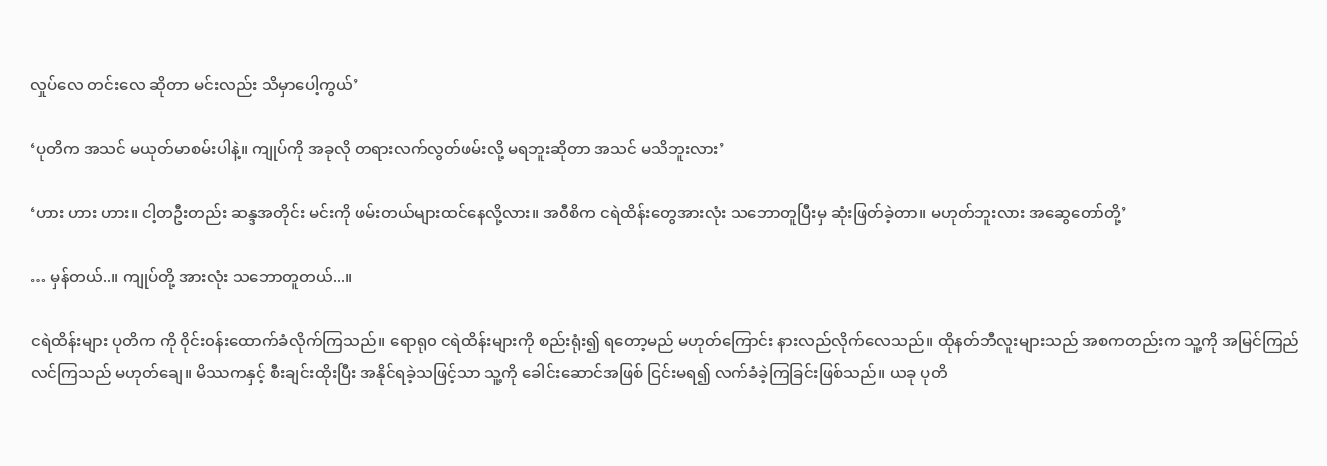လှုပ်လေ တင်းလေ ဆိုတာ မင်းလည်း သိမှာပေါ့ကွယ်’

‘ပုတိက အသင် မယုတ်မာစမ်းပါနဲ့။ ကျုပ်ကို အခုလို တရားလက်လွတ်ဖမ်းလို့ မရဘူးဆိုတာ အသင် မသိဘူးလား’

‘ဟား ဟား ဟား။ ငါ့တဦးတည်း ဆန္ဒအတိုင်း မင်းကို ဖမ်းတယ်များထင်နေလို့လား။ အ၀ီစိက ငရဲထိန်းတွေအားလုံး သဘောတူပြီးမှ ဆုံးဖြတ်ခဲ့တာ။ မဟုတ်ဘူးလား အဆွေတော်တို့’

… မှန်တယ်..။ ကျုပ်တို့ အားလုံး သဘောတူတယ်...။

ငရဲထိန်းများ ပုတိက ကို ၀ိုင်း၀န်းထောက်ခံလိုက်ကြသည်။ ရောရု၀ ငရဲထိန်းများကို စည်းရုံး၍ ရတော့မည် မဟုတ်ကြောင်း နားလည်လိုက်လေသည်။ ထိုနတ်ဘီလူးများသည် အစကတည်းက သူ့ကို အမြင်ကြည်လင်ကြသည် မဟုတ်ချေ။ မိဿကနှင့် စီးချင်းထိုးပြီး အနိုင်ရခဲ့သဖြင့်သာ သူ့ကို ခေါင်းဆောင်အဖြစ် ငြင်းမရ၍ လက်ခံခဲ့ကြခြင်းဖြစ်သည်။ ယခု ပုတိ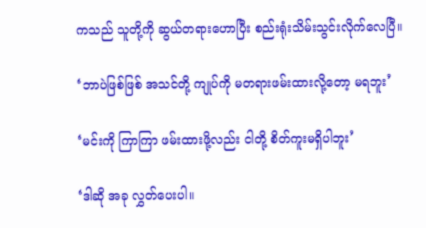ကသည် သူတို့ကို ဆွယ်တရားဟောပြီး စည်းရုံးသိမ်းသွင်းလိုက်လေပြီ။

‘ဘာပဲဖြစ်ဖြစ် အသင်တို့ ကျုပ်ကို မတရားဖမ်းထားလို့တော့ မရဘူး’

‘မင်းကို ကြာကြာ ဖမ်းထားဖို့လည်း ငါတို့ စိတ်ကူးမရှိပါဘူး’

‘ဒါဆို အခု လွှတ်ပေးပါ။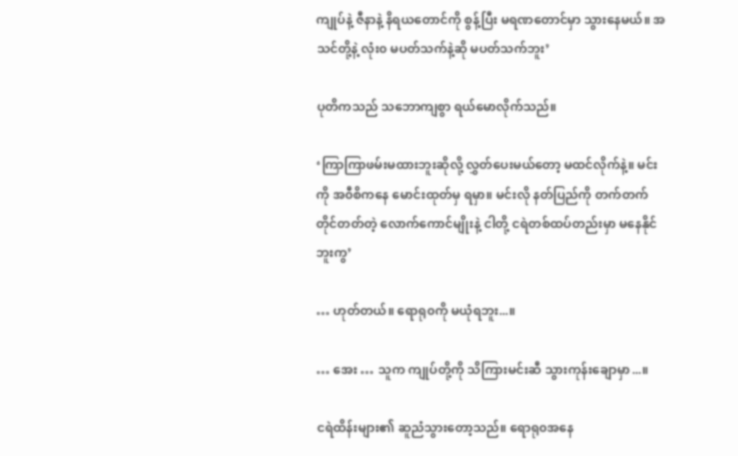ကျုပ်နဲ့ ဇီနာနဲ့ နိရယတောင်ကို စွန့်ပြီး မရဏတောင်မှာ သွားနေမယ်။ အသင်တို့နဲ့ လုံး၀ မပတ်သက်နဲ့ဆို မပတ်သက်ဘူး’

ပုတိကသည် သဘောကျစွာ ရယ်မောလိုက်သည်။

‘ကြာကြာဖမ်းမထားဘူးဆိုလို့ လွှတ်ပေးမယ်တော့ မထင်လိုက်နဲ့။ မင်းကို အ၀ီစိကနေ မောင်းထုတ်မှ ရမှာ။ မင်းလို နတ်ပြည်ကို တက်တက်တိုင်တတ်တဲ့ လောက်ကောင်မျိုးနဲ့ ငါတို့ ငရဲတစ်ထပ်တည်းမှာ မနေနိုင်ဘူးကွ’

… ဟုတ်တယ်။ ရောရု၀ကို မယုံရဘူး...။

… အေး … သူက ကျုပ်တို့ကို သိကြားမင်းဆီ သွားကုန်းချောမှာ...။

ငရဲထိန်းများ၏ ဆူညံသွားတော့သည်။ ရောရု၀အနေ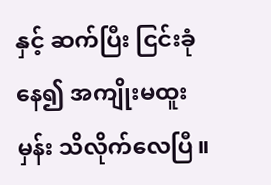နှင့် ဆက်ပြီး ငြင်းခုံနေ၍ အကျိုးမထူးမှန်း သိလိုက်လေပြီ။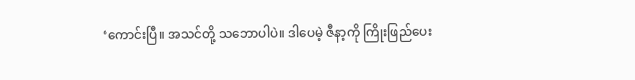‘ကောင်းပြီ။ အသင်တို့ သဘောပါပဲ။ ဒါပေမဲ့ ဇီနာ့ကို ကြိုးဖြည်ပေး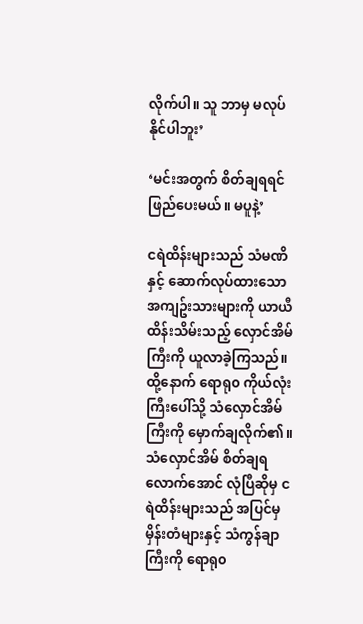လိုက်ပါ။ သူ ဘာမှ မလုပ်နိုင်ပါဘူး’

‘မင်းအတွက် စိတ်ချရရင် ဖြည်ပေးမယ်။ မပူနဲ့’

ငရဲထိန်းများသည် သံမဏိနှင့် ဆောက်လုပ်ထားသော အကျဥ်းသားများကို ယာယီထိန်းသိမ်းသည့် လှောင်အိမ်ကြီးကို ယူလာခဲ့ကြသည်။ ထို့နောက် ရောရု၀ ကိုယ်လုံးကြီးပေါ်သို့ သံလှောင်အိမ်ကြီးကို မှောက်ချလိုက်၏။ သံလှောင်အိမ် စိတ်ချရလောက်အောင် လုံပြီဆိုမှ ငရဲထိန်းများသည် အပြင်မှ မှိန်းတံများနှင့် သံကွန်ချာကြီးကို ရောရု၀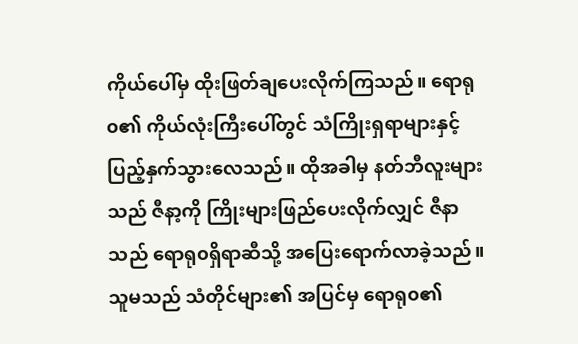ကိုယ်ပေါ်မှ ထိုးဖြတ်ချပေးလိုက်ကြသည်။ ရောရု၀၏ ကိုယ်လုံးကြီးပေါ်တွင် သံကြိုးရှရာများနှင့် ပြည့်နှက်သွားလေသည်။ ထိုအခါမှ နတ်ဘီလူးများသည် ဇီနာ့ကို ကြိုးများဖြည်ပေးလိုက်လျှင် ဇီနာသည် ရောရု၀ရှိရာဆီသို့ အပြေးရောက်လာခဲ့သည်။ သူမသည် သံတိုင်များ၏ အပြင်မှ ရောရု၀၏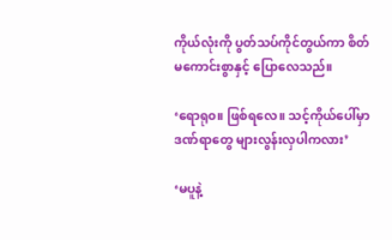ကိုယ်လုံးကို ပွတ်သပ်ကိုင်တွယ်ကာ စိတ်မကောင်းစွာနှင့် ပြောလေသည်။

‘ရောရု၀။ ဖြစ်ရလေ။ သင့်ကိုယ်ပေါ်မှာ ဒဏ်ရာတွေ များလွန်းလှပါကလား’

‘မပူနဲ့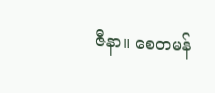ဇီနာ။ စေတမန်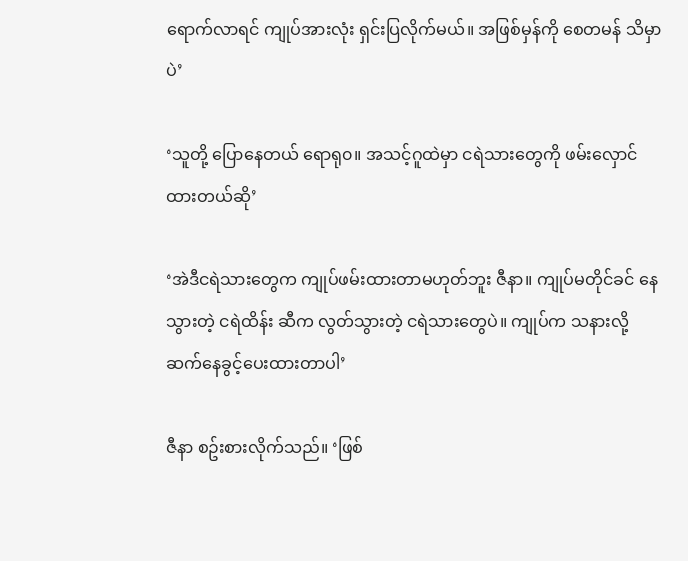ရောက်လာရင် ကျုပ်အားလုံး ရှင်းပြလိုက်မယ်။ အဖြစ်မှန်ကို စေတမန် သိမှာပဲ’

‘သူတို့ ပြောနေတယ် ရောရု၀။ အသင့်ဂူထဲမှာ ငရဲသားတွေကို ဖမ်းလှောင်ထားတယ်ဆို’

‘အဲဒီငရဲသားတွေက ကျုပ်ဖမ်းထားတာမဟုတ်ဘူး ဇီနာ။ ကျုပ်မတိုင်ခင် နေသွားတဲ့ ငရဲထိန်း ဆီက လွတ်သွားတဲ့ ငရဲသားတွေပဲ။ ကျုပ်က သနားလို့ ဆက်နေခွင့်ပေးထားတာပါ’

ဇီနာ စဥ်းစားလိုက်သည်။ ‘ဖြစ်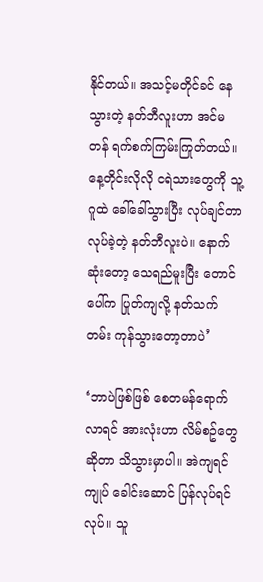နိုင်တယ်။ အသင့်မတိုင်ခင် နေသွားတဲ့ နတ်ဘီလူးဟာ အင်မတန် ရက်စက်ကြမ်းကြုတ်တယ်။ နေ့တိုင်းလိုလို ငရဲသားတွေကို သူ့ဂူထဲ ခေါ်ခေါ်သွားပြီး လုပ်ချင်တာ လုပ်ခဲ့တဲ့ နတ်ဘီလူးပဲ။ နောက်ဆုံးတော့ သေရည်မူးပြီး တောင်ပေါ်က ပြုတ်ကျလို့ နတ်သက်တမ်း ကုန်သွားတော့တာပဲ’

‘ဘာပဲဖြစ်ဖြစ် စေတမန်ရောက်လာရင် အားလုံးဟာ လိမ်စဥ်တွေဆိုတာ သိသွားမှာပါ။ အဲကျရင် ကျုပ် ခေါင်းဆောင် ပြန်လုပ်ရင်လုပ်။ သူ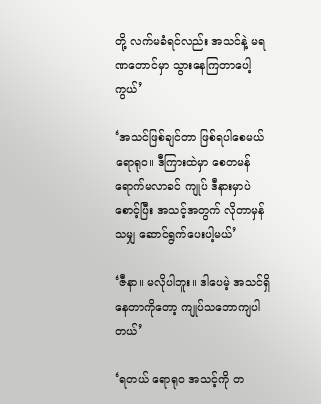တို့ လက်မခံရင်လည်း အသင်နဲ့ မရဏတောင်မှာ သွားနေကြတာပေါ့ကွယ်’

‘အသင်ဖြစ်ချင်တာ ဖြစ်ရပါစေမယ် ရောရု၀။ ဒီကြားထဲမှာ စေတမန် ရောက်မလာခင် ကျုပ် ဒီနားမှာပဲ စောင့်ပြီး အသင့်အတွက် လိုတာမှန်သမျှ ဆောင်ရွက်ပေးပါ့မယ်’

‘ဇီနာ။ မလိုပါဘူး။ ဒါပေမဲ့ အသင်ရှိနေတာကိုတော့ ကျုပ်သဘောကျပါတယ်’

‘ရတယ် ရောရု၀ အသင့်ကို တ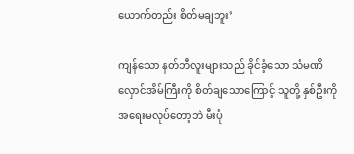ယောက်တည်း စိတ်မချဘူး’

ကျန်သော နတ်ဘီလူးများသည် ခိုင်ခံ့သော သံမဏိလှောင်အိမ်ကြီးကို စိတ်ချသောကြောင့် သူတို့ နှစ်ဦးကို အရေးမလုပ်တော့ဘဲ မီးပုံ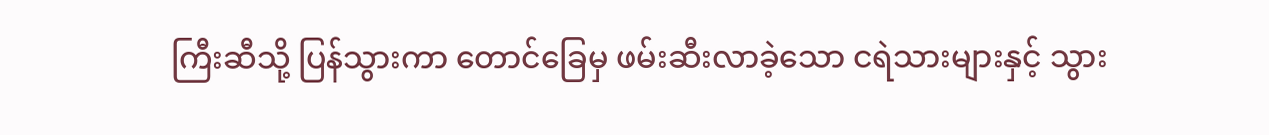ကြီးဆီသို့ ပြန်သွားကာ တောင်ခြေမှ ဖမ်းဆီးလာခဲ့သော ငရဲသားများနှင့် သွား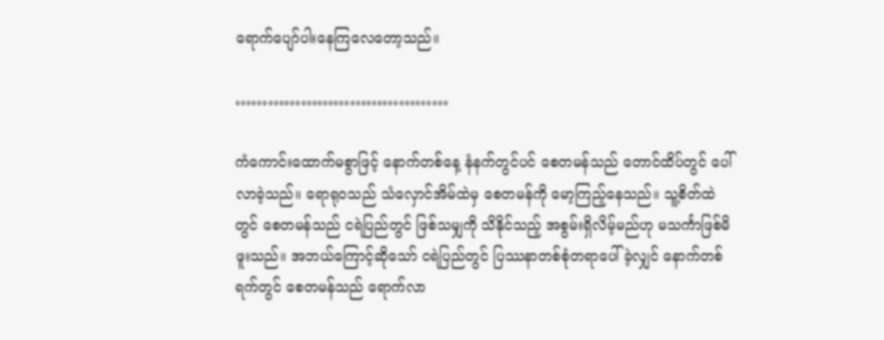ရောက်ပျော်ပါးနေကြလေတော့သည်။

…………………………………

ကံကောင်းထောက်မစွာဖြင့် နောက်တစ်နေ့ နံနက်တွင်ပင် စေတမန်သည် တောင်ထိပ်တွင် ပေါ်လာခဲ့သည်။ ရောရု၀သည် သံလှောင်အိမ်ထဲမှ စေတမန်ကို မော့ကြည့်နေသည်။ သူ့စိတ်ထဲတွင် စေတမန်သည် ငရဲပြည်တွင် ဖြစ်သမျှကို သိနိုင်သည့် အစွမ်းရှိလိမ့်မည်ဟု မသင်္ကာဖြစ်မိဖူးသည်။ အဘယ်ကြောင့်ဆိုသော် ငရဲပြည်တွင် ပြဿနာတစ်စုံတရာပေါ်ခဲ့လျှင် နောက်တစ်ရက်တွင် ‌စေတမန်သည် ရောက်လာ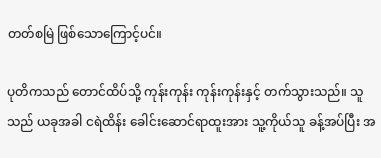တတ်စမြဲ ဖြစ်သောကြောင့်ပင်။

ပုတိကသည် တောင်ထိပ်သို့ ကုန်းကုန်း ကုန်းကုန်းနှင့် တက်သွားသည်။ သူသည် ယခုအခါ ငရဲထိန်း ခေါင်းဆောင်ရာထူးအား သူ့ကိုယ်သူ ခန့်အပ်ပြီး အ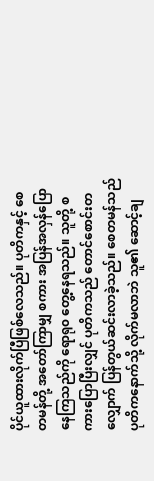ပိုင်ယူထားလိုက်ပြီဖြစ်လေသည်။ ပုတိကနှင့် စေတမန်တို့ အတော်ကြာမျှ စကား အပြန်အလှန်ပြောနေကြသည်ကို ရောရု၀ တွေ့နေရသည်။ သူတို့ စကားပြောပြီးလျှင် ပုတိကသည် တောင်စောင်းတလျှောက် ပြန်တွယ်ဆင်းလာခဲ့သည်။ စေတမန်သည် ပုတိကနောက်သို့ လိုက်မလာဘဲ သူ၏ ဆောင့်ချ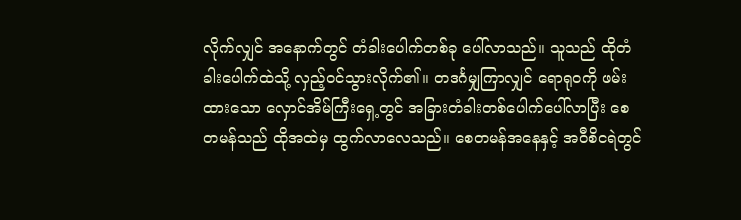လိုက်လျှင် အနောက်တွင် တံခါးပေါက်တစ်ခု ပေါ်လာသည်။ သူသည် ထိုတံခါးပေါက်ထဲသို့ လှည့်၀င်သွားလိုက်၏။ တဒင်္ဂမျှကြာလျှင် ရောရု၀ကို ဖမ်းထားသော လှောင်အိမ်ကြီးရှေ့တွင် အခြားတံခါးတစ်ပေါက်ပေါ်လာပြီး စေတမန်သည် ထိုအထဲမှ ထွက်လာလေသည်။ စေတမန်အနေနှင့် အ၀ီစိငရဲတွင်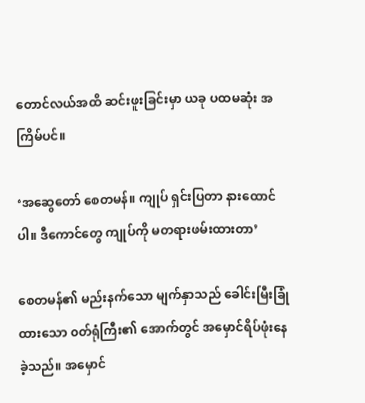တောင်လယ်အထိ ဆင်းဖူးခြင်းမှာ ယခု ပထမဆုံး အကြိမ်ပင်။

‘အဆွေတော် စေတမန်။ ကျုပ် ရှင်းပြတာ နားထောင်ပါ။ ဒီကောင်တွေ ကျုပ်ကို မတရားဖမ်းထားတာ’

စေတမန်၏ မည်းနက်သော မျက်နှာသည် ခေါင်းမြီးခြုံထားသော ၀တ်ရုံကြီး၏ အောက်တွင် အမှောင်ရိပ်ဖုံးနေခဲ့သည်။ အမှောင်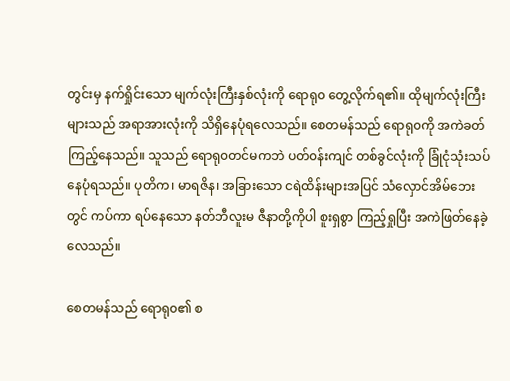တွင်းမှ နက်ရှိုင်းသော မျက်လုံးကြီးနှစ်လုံးကို ရောရု၀ တွေ့လိုက်ရ၏။ ထိုမျက်လုံးကြီးများသည် အရာအားလုံးကို သိရှိနေပုံရလေသည်။ စေတမန်သည် ရောရု၀ကို အကဲခတ်ကြည့်နေသည်။ သူသည် ရောရု၀တင်မကဘဲ ပတ်၀န်းကျင် တစ်ခွင်လုံးကို ခြုံငုံသုံးသပ်နေပုံရသည်။ ပုတိက၊ မာရဇိန၊ အခြားသော ငရဲထိန်းများအပြင် သံလှောင်အိမ်ဘေးတွင် ကပ်ကာ ရပ်နေသော နတ်ဘီလူးမ ဇီနာတို့ကိုပါ စူးရှစွာ ကြည့်ရှုပြီး အကဲဖြတ်နေခဲ့လေသည်။

စေတမန်သည် ရောရု၀၏ စ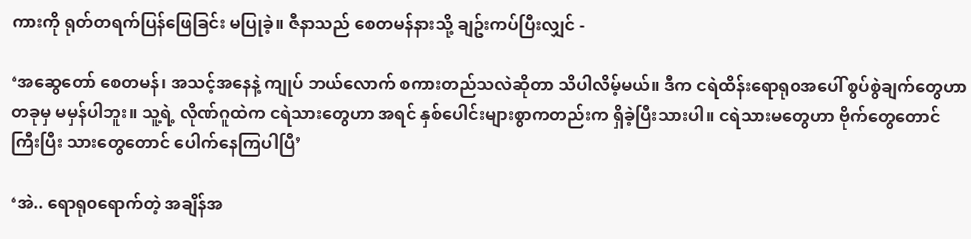ကားကို ရုတ်တရက်ပြန်ဖြေခြင်း မပြုခဲ့။ ဇီနာသည် စေတမန်နားသို့ ချဥ်းကပ်ပြီးလျှင် -

‘အဆွေတော် စေတမန်၊ အသင့်အနေနဲ့ ကျုပ် ဘယ်လောက် စကားတည်သလဲဆိုတာ သိပါလိမ့်မယ်။ ဒီက ငရဲထိန်းရောရု၀အပေါ် စွပ်စွဲချက်တွေဟာ တခုမှ မမှန်ပါဘူး။ သူ့ရဲ့ လိုဏ်ဂူထဲက ငရဲသားတွေဟာ အရင် နှစ်ပေါင်းများစွာကတည်းက ရှိခဲ့ပြီးသားပါ။ ငရဲသားမတွေဟာ ဗိုက်တွေတောင်ကြီးပြီး သားတွေတောင် ပေါက်နေကြပါပြီ’

‘အဲ.. ရောရု၀ရောက်တဲ့ အချိန်အ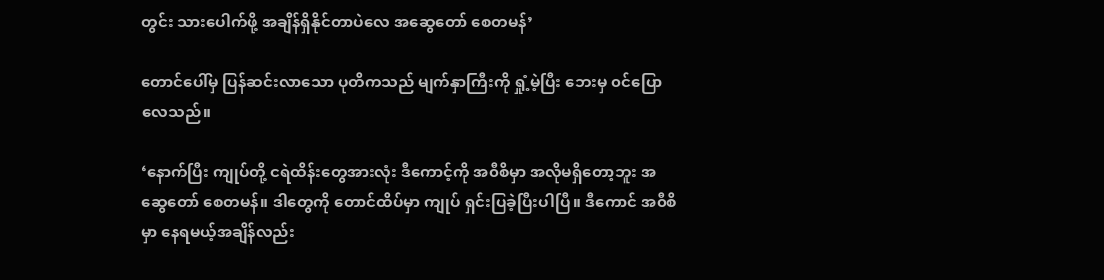တွင်း သားပေါက်ဖို့ အချိန်ရှိနိုင်တာပဲလေ အဆွေတော် စေတမန်’

တောင်ပေါ်မှ ပြန်ဆင်းလာသော ပုတိကသည် မျက်နှာကြီးကို ရှုံ့မဲ့ပြီး ဘေးမှ ၀င်ပြောလေသည်။

‘နောက်ပြီး ကျုပ်တို့ ငရဲထိန်းတွေအားလုံး ဒီကောင့်ကို အ၀ီစိမှာ အလိုမရှိတော့ဘူး အဆွေတော် စေတမန်။ ဒါတွေကို တောင်ထိပ်မှာ ကျုပ် ရှင်းပြခဲ့ပြီးပါပြီ။ ဒီကောင် အ၀ီစိမှာ နေရမယ့်အချိန်လည်း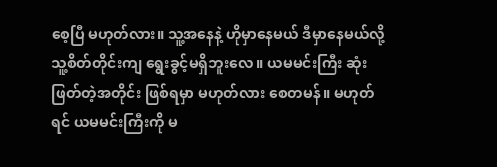စေ့ပြီ မဟုတ်လား။ သူ့အနေနဲ့ ဟိုမှာနေမယ် ဒီမှာနေမယ်လို့ သူ့စိတ်တိုင်းကျ ရွေးခွင့်မရှိဘူးလေ။ ယမမင်းကြီး ဆုံးဖြတ်တဲ့အတိုင်း ဖြစ်ရမှာ မဟုတ်လား စေတမန်။ မဟုတ်ရင် ယမမင်းကြီးကို မ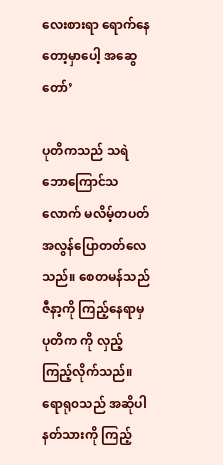လေးစားရာ ရောက်နေတော့မှာပေါ့ အဆွေတော်’

ပုတိကသည် သရဲဘောကြောင်သလောက် မလိမ့်တပတ် အလွန်ပြောတတ်လေသည်။ စေတမန်သည် ဇီနာ့ကို ကြည့်နေရာမှ ပုတိက ကို လှည့်ကြည့်လိုက်သည်။ ရောရု၀သည် အဆိုပါ နတ်သားကို ကြည့်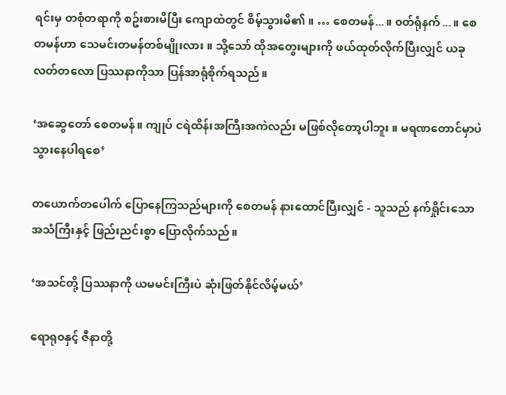ရင်းမှ တစုံတရာကို စဥ်းစားမိပြီး ကျောထဲတွင် စိမ့်သွားမိ၏။ … စေတမန်...။ ၀တ်ရုံနက်...။ စေတမန်ဟာ သေမင်းတမန်တစ်မျိုးလား။ သို့သော် ထိုအတွေးများကို ဖယ်ထုတ်လိုက်ပြီးလျှင် ယခု လတ်တလော ပြဿနာကိုသာ ပြန်အာရုံစိုက်ရသည်။

‘အဆွေတော် စေတမန်။ ကျုပ် ငရဲထိန်းအကြီးအကဲလည်း မဖြစ်လိုတော့ပါဘူး။ မရဏတောင်မှာပဲ သွားနေပါရစေ’

တယောက်တပေါက် ပြောနေကြသည်များကို စေတမန် နားထောင်ပြီးလျှင် - သူသည် နက်ရှိုင်းသော အသံကြီးနှင့် ဖြည်းညင်းစွာ ပြောလိုက်သည်။

‘အသင်တို့ ပြဿနာကို ယမမင်းကြီးပဲ ဆုံးဖြတ်နိုင်လိမ့်မယ်’

ရောရု၀နှင့် ဇီနာတို့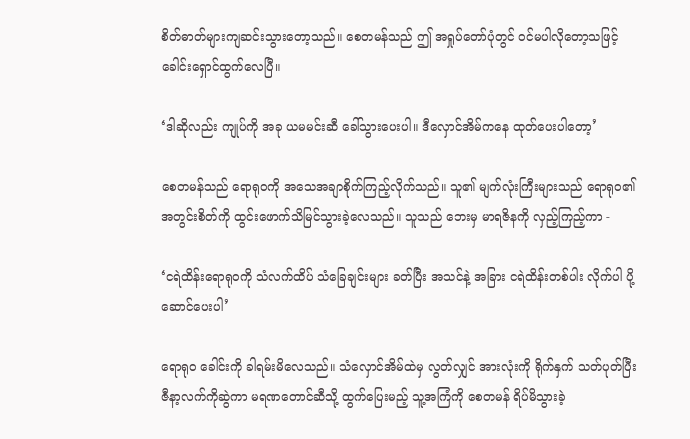စိတ်ဓာတ်များကျဆင်းသွားတော့သည်။ စေတမန်သည် ဤ အရှုပ်တော်ပုံတွင် ၀င်မပါလိုတော့သဖြင့် ခေါင်းရှောင်ထွက်လေပြီ။

‘ဒါဆိုလည်း ကျုပ်ကို အခု ယမမင်းဆီ ခေါ်သွားပေးပါ။ ဒီလှောင်အိမ်ကနေ ထုတ်ပေးပါတော့’

စေတမန်သည် ရောရု၀ကို အသေအချာစိုက်ကြည့်လိုက်သည်။ သူ၏ မျက်လုံးကြီးများသည် ရောရု၀၏ အတွင်းစိတ်ကို ထွင်းဖောက်သိမြင်သွားခဲ့လေသည်။ သူသည် ဘေးမှ မာရဇိနကို လှည့်ကြည့်ကာ -

‘ငရဲထိန်းရောရု၀ကို သံလက်ထိပ် သံခြေချင်းများ ခတ်ပြီး အသင်နဲ့ အခြား ငရဲထိန်းတစ်ပါး လိုက်ပါ ပို့ဆောင်ပေးပါ’

ရောရု၀ ခေါင်းကို ခါရမ်းမိလေသည်။ သံလှောင်အိမ်ထဲမှ လွတ်လျှင် အားလုံးကို ရိုက်နှက် သတ်ပုတ်ပြီး ဇီနာ့လက်ကိုဆွဲကာ မရဏတောင်ဆီသို့ ထွက်ပြေးမည့် သူ့အကြံကို စေတမန် ရိပ်မိသွားခဲ့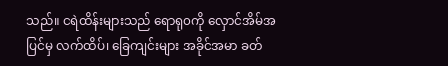သည်။ ငရဲထိန်းများသည် ရောရု၀ကို လှောင်အိမ်အပြင်မှ လက်ထိပ်၊ ခြေကျင်းများ အခိုင်အမာ ခတ်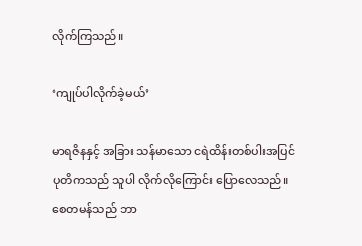လိုက်ကြသည်။

‘ကျုပ်ပါလိုက်ခဲ့မယ်’

မာရဇိနနှင့် အခြား သန်မာသော ငရဲထိန်းတစ်ပါးအပြင် ပုတိကသည် သူပါ လိုက်လိုကြောင်း ပြောလေသည်။ စေတမန်သည် ဘာ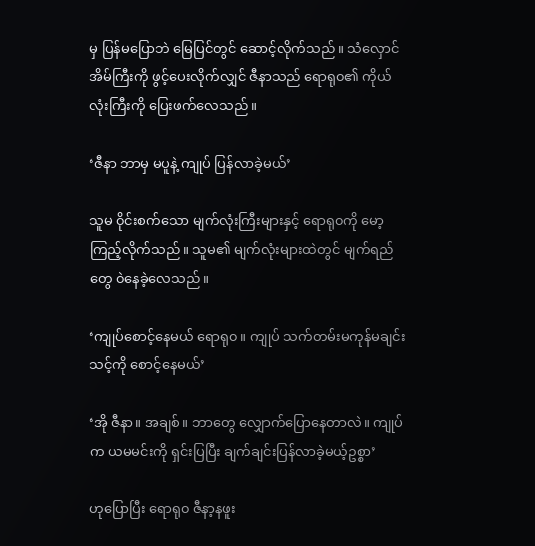မှ ပြန်မပြောဘဲ မြေပြင်တွင် ဆောင့်လိုက်သည်။ သံလှောင်အိမ်ကြီးကို ဖွင့်ပေးလိုက်လျှင် ဇီနာသည် ရောရု၀၏ ကိုယ်လုံးကြီးကို ပြေးဖက်လေသည်။

‘ဇီနာ ဘာမှ မပူနဲ့ ကျုပ် ပြန်လာခဲ့မယ်’

သူမ ၀ိုင်းစက်သော မျက်လုံးကြီးများနှင့် ရောရု၀ကို မော့ကြည့်လိုက်သည်။ သူမ၏ မျက်လုံးများထဲတွင် မျက်ရည်တွေ ၀ဲနေခဲ့လေသည်။

‘ကျုပ်စောင့်နေမယ် ရောရု၀။ ကျုပ် သက်တမ်းမကုန်မချင်း သင့်ကို စောင့်နေမယ်’

‘အို ဇီနာ။ အချစ်။ ဘာတွေ လျှောက်ပြောနေတာလဲ။ ကျုပ်က ယမမင်းကို ရှင်းပြပြီး ချက်ချင်းပြန်လာခဲ့မယ့်ဥစ္စာ’

ဟုပြောပြီး ရောရု၀ ဇီနာ့နဖူး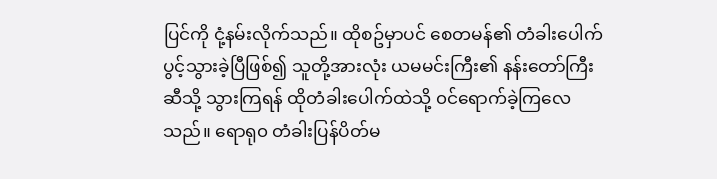ပြင်ကို ငုံ့နမ်းလိုက်သည်။ ထိုစဥ်မှာပင် စေတမန်၏ တံခါးပေါက် ပွင့်သွားခဲ့ပြီဖြစ်၍ သူတို့အားလုံး ယမမင်းကြီး၏ နန်းတော်ကြီးဆီသို့ သွားကြရန် ထိုတံခါးပေါက်ထဲသို့ ၀င်ရောက်ခဲ့ကြလေသည်။ ရောရု၀ တံခါးပြန်ပိတ်မ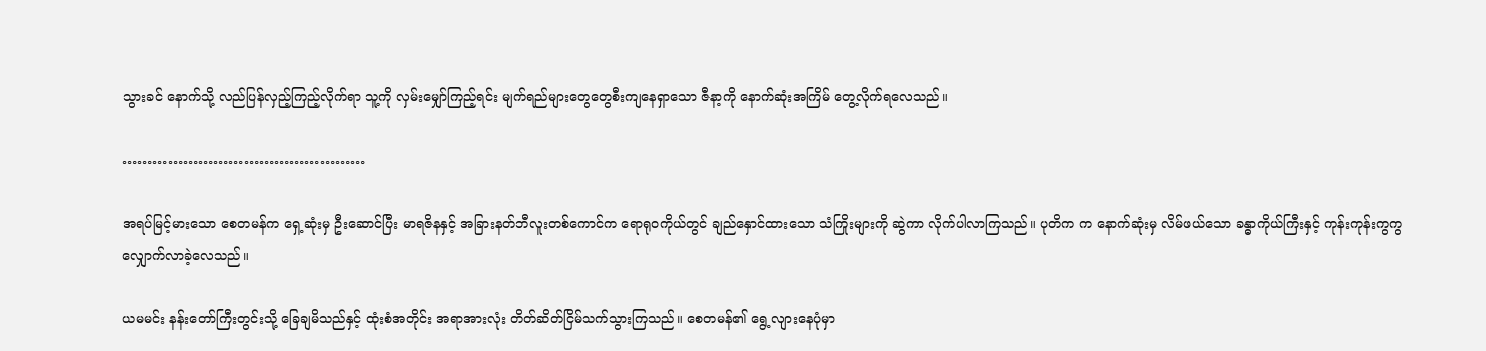သွားခင် နောက်သို့ လည်ပြန်လှည့်ကြည့်လိုက်ရာ သူ့ကို လှမ်းမျှော်ကြည့်ရင်း မျက်ရည်များတွေတွေစီးကျနေရှာသော ဇီနာ့ကို နောက်ဆုံးအကြိမ် တွေ့လိုက်ရလေသည်။

…………………………………………

အရပ်မြင့်မားသော စေတမန်က ရှေ့ဆုံးမှ ဦးဆောင်ပြီး မာရဇိနနှင့် အခြားနတ်ဘီလူးတစ်ကောင်က ရောရု၀ကိုယ်တွင် ချည်နှောင်ထားသော သံကြိုးများကို ဆွဲကာ လိုက်ပါလာကြသည်။ ပုတိက က နောက်ဆုံးမှ လိမ်ဖယ်သော ခန္ဓာကိုယ်ကြီးနှင့် ကုန်းကုန်းကွကွ လျှောက်လာခဲ့လေသည်။

ယမမင်း နန်းတော်ကြီးတွင်းသို့ ခြေချမိသည်နှင့် ထုံးစံအတိုင်း အရာအားလုံး တိတ်ဆိတ်ငြိမ်သက်သွားကြသည်။ စေတမန်၏ ရွေ့လျားနေပုံမှာ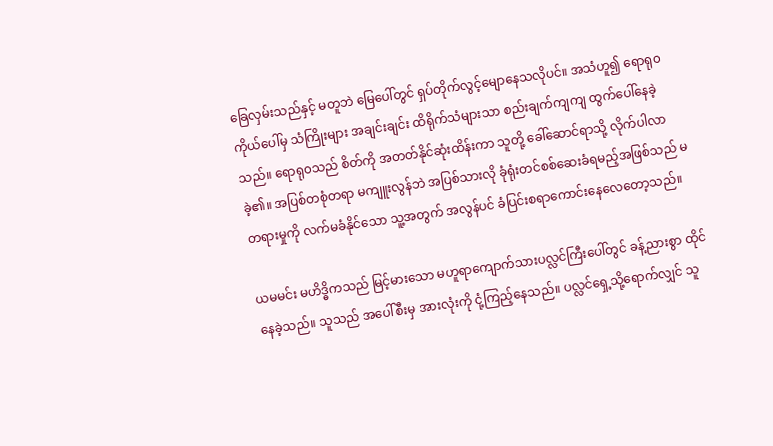ခြေလှမ်းသည်နှင့် မတူဘဲ မြေပေါ်တွင် ရှပ်တိုက်လွင့်မျောနေသလိုပင်။ အသံဟူ၍ ရောရု၀ ကိုယ်ပေါ်မှ သံကြိုးများ အချင်းချင်း ထိရိုက်သံများသာ စည်းချက်ကျကျ ထွက်ပေါ်နေခဲ့သည်။ ရောရု၀သည် စိတ်ကို အတတ်နိုင်ဆုံးထိန်းကာ သူတို့ ခေါ်ဆောင်ရာသို့ လိုက်ပါလာခဲ့၏။ အပြစ်တစုံတရာ မကျူးလွန်ဘဲ အပြစ်သားလို ခုံရုံးတင်စစ်ဆေးခံရမည့်အဖြစ်သည် မတရားမှုကို လက်မခံနိုင်သော သူ့အတွက် အလွန်ပင် ခံပြင်းစရာကောင်းနေလေတော့သည်။

ယမမင်း မဟိဒ္ဓိကသည် မြင့်မားသော မဟူရာကျောက်သားပလ္လင်ကြီးပေါ်တွင် ခန့်ညားစွာ ထိုင်နေခဲ့သည်။ သူသည် အပေါ်စီးမှ အားလုံးကို ငုံ့ကြည့်နေသည်။ ပလ္လင်ရှေ့သို့ရောက်လျှင် သူ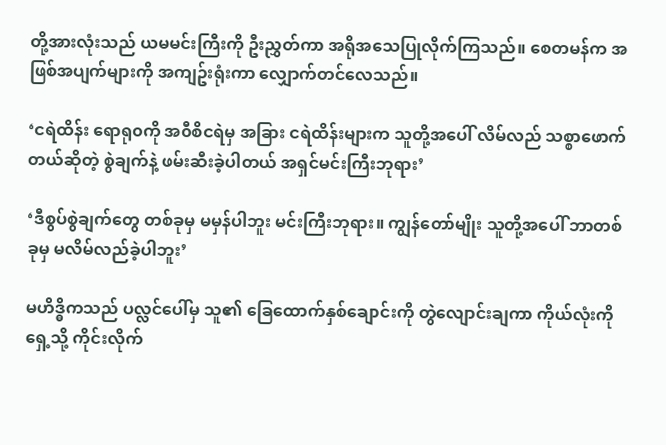တို့အားလုံးသည် ယမမင်းကြီးကို ဦးညွှတ်ကာ အရိုအသေပြုလိုက်ကြသည်။ စေတမန်က အဖြစ်အပျက်များကို အကျဥ်းရုံးကာ လျှောက်တင်လေသည်။

‘ငရဲထိန်း ရောရု၀ကို အ၀ီစိငရဲမှ အခြား ငရဲထိန်းများက သူတို့အပေါ် လိမ်လည် သစ္စာဖောက်တယ်ဆိုတဲ့ စွဲချက်နဲ့ ဖမ်းဆီးခဲ့ပါတယ် အရှင်မင်းကြီးဘုရား’

‘ဒီစွပ်စွဲချက်တွေ တစ်ခုမှ မမှန်ပါဘူး မင်းကြီးဘုရား။ ကျွန်တော်မျိုး သူတို့အပေါ် ဘာတစ်ခုမှ မလိမ်လည်ခဲ့ပါဘူး’

မဟိဒ္ဓိကသည် ပလ္လင်ပေါ်မှ သူ၏ ခြေထောက်နှစ်ချောင်းကို တွဲလျောင်းချကာ ကိုယ်လုံးကို ရှေ့သို့ ကိုင်းလိုက်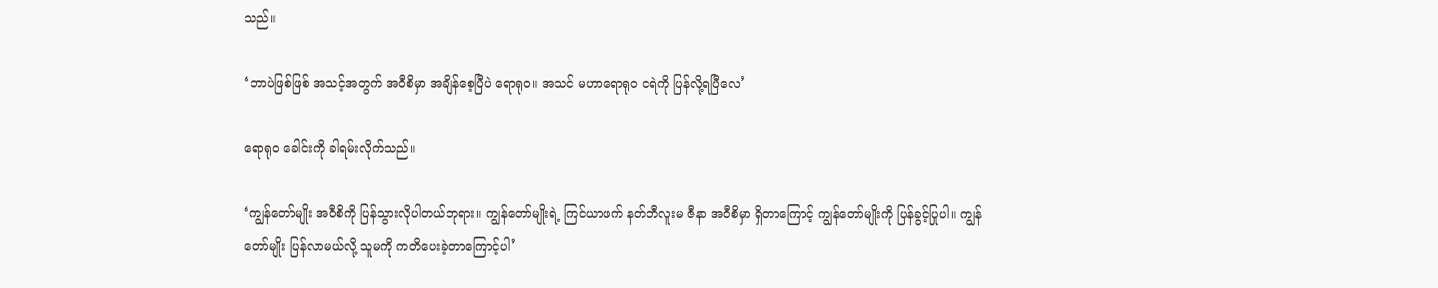သည်။

‘ဘာပဲဖြစ်ဖြစ် အသင့်အတွက် အ၀ီစိမှာ အချိန်စေ့ပြီပဲ ရောရု၀။ အသင် မဟာရောရု၀ ငရဲကို ပြန်လို့ရပြီလေ’

ရောရု၀ ခေါင်းကို ခါရမ်းလိုက်သည်။

‘ကျွန်တော်မျိုး အ၀ီစိကို ပြန်သွားလိုပါတယ်ဘုရား။ ကျွန်တော်မျိုးရဲ့ ကြင်ယာဖက် နတ်ဘီလူးမ ဇီနာ အ၀ီစိမှာ ရှိတာကြောင့် ကျွန်တော်မျိုးကို ပြန်ခွင့်ပြုပါ။ ကျွန်တော်မျိုး ပြန်လာမယ်လို့ သူမကို ကတိပေးခဲ့တာကြောင့်ပါ’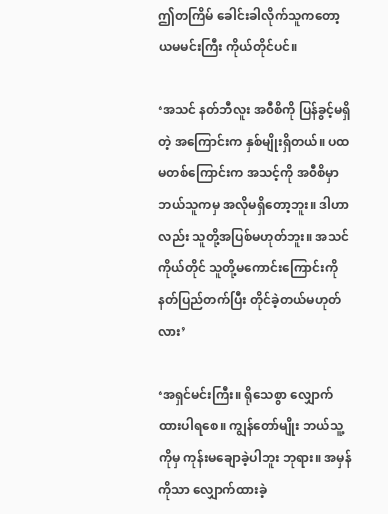ဤတကြိမ် ခေါင်းခါလိုက်သူကတော့ ယမမင်းကြီး ကိုယ်တိုင်ပင်။

‘အသင် နတ်ဘီလူး အ၀ီစိကို ပြန်ခွင့်မရှိတဲ့ အကြောင်းက နှစ်မျိုးရှိတယ်။ ပထမတစ်ကြောင်းက အသင့်ကို အ၀ီစိမှာ ဘယ်သူကမှ အလိုမရှိတော့ဘူး။ ဒါဟာလည်း သူတို့အပြစ်မဟုတ်ဘူး။ အသင်ကိုယ်တိုင် သူတို့မကောင်းကြောင်းကို နတ်ပြည်တက်ပြီး တိုင်ခဲ့တယ်မဟုတ်လား’

‘အရှင်မင်းကြီး။ ရိုသေစွာ လျှောက်ထားပါရစေ။ ကျွန်တော်မျိုး ဘယ်သူ့ကိုမှ ကုန်းမချောခဲ့ပါဘူး ဘုရား။ အမှန်ကိုသာ လျှောက်ထားခဲ့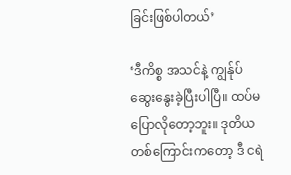ခြင်းဖြစ်ပါတယ်’

‘ဒီကိစ္စ အသင်နဲ့ ကျွန်ုပ် ဆွေးနွေးခဲ့ပြီးပါပြီ။ ထပ်မပြောလိုတော့ဘူး။ ဒုတိယတစ်ကြောင်းကတော့ ဒီ ငရဲ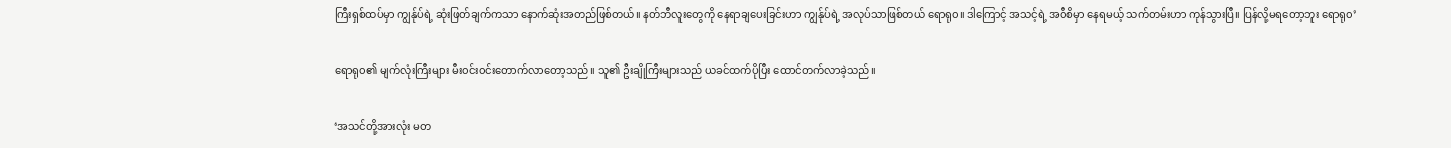ကြီးရှစ်ထပ်မှာ ကျွန်ုပ်ရဲ့ ဆုံးဖြတ်ချက်ကသာ နောက်ဆုံးအတည်ဖြစ်တယ်။ နတ်ဘီလူးတွေကို နေရာချပေးခြင်းဟာ ကျွန်ုပ်ရဲ့ အလုပ်သာဖြစ်တယ် ရောရု၀။ ဒါကြောင့် အသင့်ရဲ့ အ၀ီစိမှာ နေရမယ့် သက်တမ်းဟာ ကုန်သွားပြီ။ ပြန်လို့မရတော့ဘူး ရောရု၀’

ရောရု၀၏ မျက်လုံးကြီးများ မီး၀င်း၀င်းတောက်လာတော့သည်။ သူ၏ ဦးချိုကြီးများသည် ယခင်ထက်ပိုပြီး ထောင်တက်လာခဲ့သည်။

‘အသင်တို့အားလုံး မတ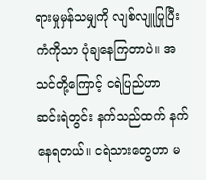ရားမှုမှန်သမျှကို လျစ်လျူပြုပြီး ကံကိုသာ ပုံချနေကြတာပဲ။ အသင်တို့ကြောင့် ငရဲပြည်ဟာ ဆင်းရဲတွင်း နက်သည်ထက် နက်နေရတယ်။ ငရဲသားတွေဟာ မ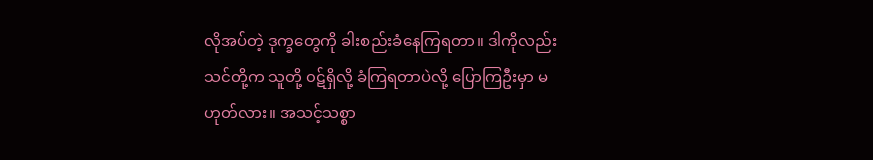လိုအပ်တဲ့ ဒုက္ခတွေကို ခါးစည်းခံနေကြရတာ။ ဒါကိုလည်း သင်တို့က သူတို့ ၀ဋ်ရှိလို့ ခံကြရတာပဲလို့ ပြောကြဦးမှာ မဟုတ်လား။ အသင့်သစ္စာ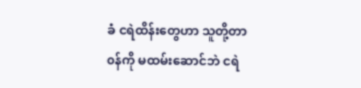ခံ ငရဲထိန်းတွေဟာ သူတို့တာ၀န်ကို မထမ်းဆောင်ဘဲ ငရဲ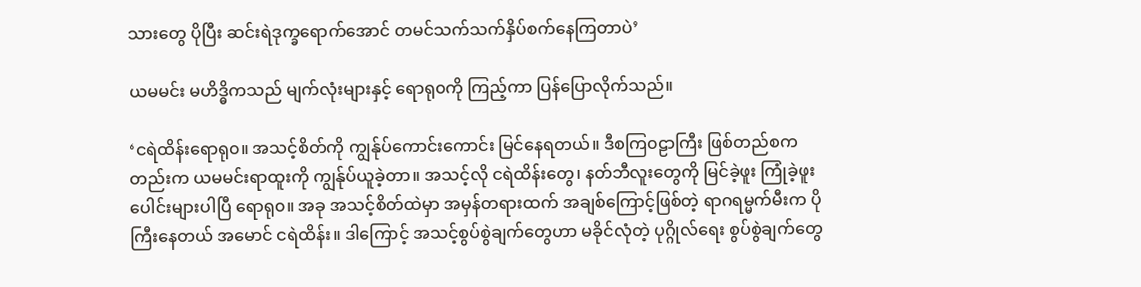သားတွေ ပိုပြီး ဆင်းရဲဒုက္ခရောက်အောင် တမင်သက်သက်နှိပ်စက်နေကြတာပဲ’

ယမမင်း မဟိဒ္ဓိကသည် မျက်လုံးများနှင့် ရောရု၀ကို ကြည့်ကာ ပြန်ပြောလိုက်သည်။

‘ငရဲထိန်းရောရု၀။ အသင့်စိတ်ကို ကျွန်ုပ်ကောင်းကောင်း မြင်နေရတယ်။ ဒီစကြ၀ဠာကြီး ဖြစ်တည်စကတည်းက ယမမင်းရာထူးကို ကျွန်ုပ်ယူခဲ့တာ။ အသင့်လို ငရဲထိန်းတွေ၊ နတ်ဘီလူးတွေကို မြင်ခဲ့ဖူး ကြုံခဲ့ဖူးပေါင်းများပါပြီ ရောရု၀။ အခု အသင့်စိတ်ထဲမှာ အမှန်တရားထက် အချစ်ကြောင့်ဖြစ်တဲ့ ရာဂရမ္မက်မီးက ပိုကြီးနေတယ် အမောင် ငရဲထိန်း။ ဒါကြောင့် အသင့်စွပ်စွဲချက်တွေဟာ မခိုင်လုံတဲ့ ပုဂ္ဂိုလ်ရေး စွပ်စွဲချက်တွေ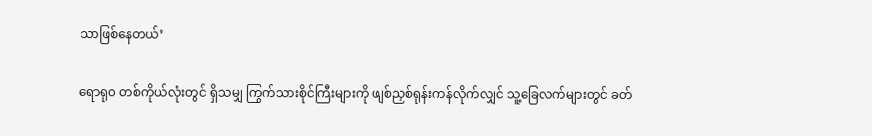သာဖြစ်နေတယ်’

ရောရု၀ တစ်ကိုယ်လုံးတွင် ရှိသမျှ ကြွက်သားစိုင်ကြီးများကို ဖျစ်ညှစ်ရုန်းကန်လိုက်လျှင် သူ့ခြေလက်များတွင် ခတ်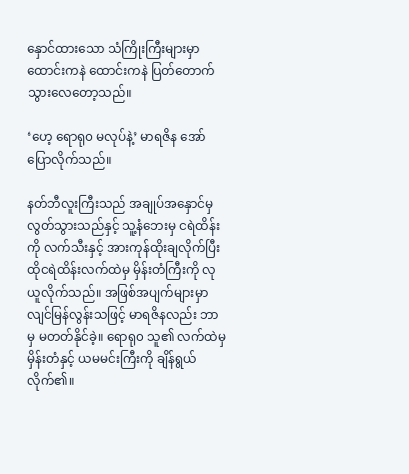နှောင်ထားသော သံကြိုးကြီးများမှာ ထောင်းကနဲ ထောင်းကနဲ ပြတ်တောက်သွားလေတော့သည်။

‘ဟေ့ ရောရု၀ မလုပ်နဲ့’ မာရဇိန အော်ပြောလိုက်သည်။

နတ်ဘီလူးကြီးသည် အချုပ်အနှောင်မှ လွတ်သွားသည်နှင့် သူ့နံဘေးမှ ငရဲထိန်းကို လက်သီးနှင့် အားကုန်ထိုးချလိုက်ပြီး ထိုငရဲထိန်းလက်ထဲမှ မှိန်းတံကြီးကို လုယူလိုက်သည်။ အဖြစ်အပျက်များမှာ လျင်မြန်လွန်းသဖြင့် မာရဇိနလည်း ဘာမှ မတတ်နိုင်ခဲ့။ ရောရု၀ သူ၏ လက်ထဲမှ မှိန်းတံနှင့် ယမမင်းကြီးကို ချိန်ရွယ်လိုက်၏။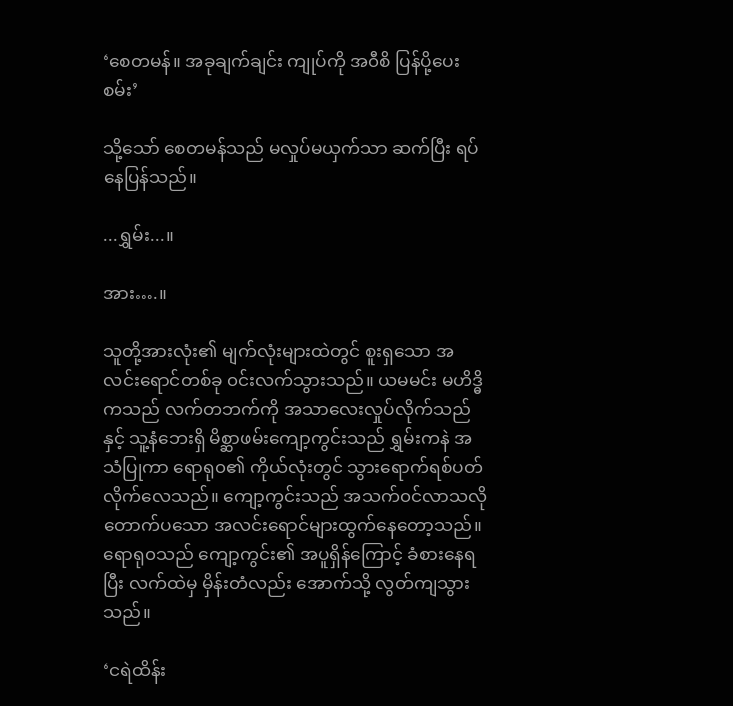‘စေတမန်။ အခုချက်ချင်း ကျုပ်ကို အ၀ီစိ ပြန်ပို့ပေးစမ်း’

သို့သော် စေတမန်သည် မလှုပ်မယှက်သာ ဆက်ပြီး ရပ်နေပြန်သည်။

...ရွှမ်း...။

အား….။

သူတို့အားလုံး၏ မျက်လုံးများထဲတွင် စူးရှသော အလင်းရောင်တစ်ခု ၀င်းလက်သွားသည်။ ယမမင်း မဟိဒ္ဓိကသည် လက်တဘက်ကို အသာလေးလှုပ်လိုက်သည်နှင့် သူ့နံဘေးရှိ မိစ္ဆာဖမ်းကျော့ကွင်းသည် ရွှမ်းကနဲ အသံပြုကာ ရောရု၀၏ ကိုယ်လုံးတွင် သွားရောက်ရစ်ပတ်လိုက်လေသည်။ ကျော့ကွင်းသည် အသက်၀င်လာသလို တောက်ပသော အလင်းရောင်များထွက်နေတော့သည်။ ရောရု၀သည် ကျော့ကွင်း၏ အပူရှိန်ကြောင့် ခံစားနေရပြီး လက်ထဲမှ မှိန်းတံလည်း အောက်သို့ လွတ်ကျသွားသည်။

‘ငရဲထိန်း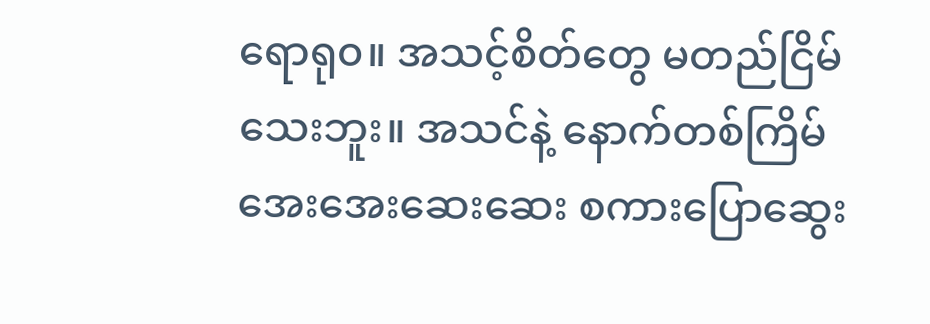ရောရု၀။ အသင့်စိတ်တွေ မတည်ငြိမ်သေးဘူး။ အသင်နဲ့ နောက်တစ်ကြိမ် အေးအေးဆေးဆေး စကားပြောဆွေး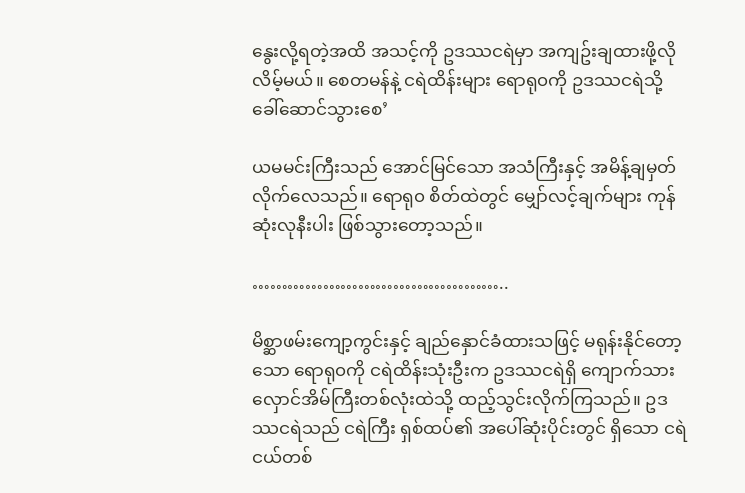နွေးလို့ရတဲ့အထိ အသင့်ကို ဥဒဿငရဲမှာ အကျဥ်းချထားဖို့လိုလိမ့်မယ်။ စေတမန်နဲ့ ငရဲထိန်းများ ရောရု၀ကို ဥဒဿငရဲသို့ ခေါ်ဆောင်သွားစေ’

ယမမင်းကြီးသည် အောင်မြင်သော အသံကြီးနှင့် အမိန့်ချမှတ်လိုက်လေသည်။ ရောရု၀ စိတ်ထဲတွင် မျှော်လင့်ချက်များ ကုန်ဆုံးလုနီးပါး ဖြစ်သွားတော့သည်။

……………………………………..

မိစ္ဆာဖမ်းကျော့ကွင်းနှင့် ချည်နှောင်ခံထားသဖြင့် မရုန်းနိုင်တော့သော ရောရု၀ကို ငရဲထိန်းသုံးဦးက ဥဒဿငရဲရှိ ကျောက်သားလှောင်အိမ်ကြီးတစ်လုံးထဲသို့ ထည့်သွင်းလိုက်ကြသည်။ ဥဒဿငရဲသည် ငရဲကြီး ရှစ်ထပ်၏ အပေါ်ဆုံးပိုင်းတွင် ရှိသော ငရဲငယ်တစ်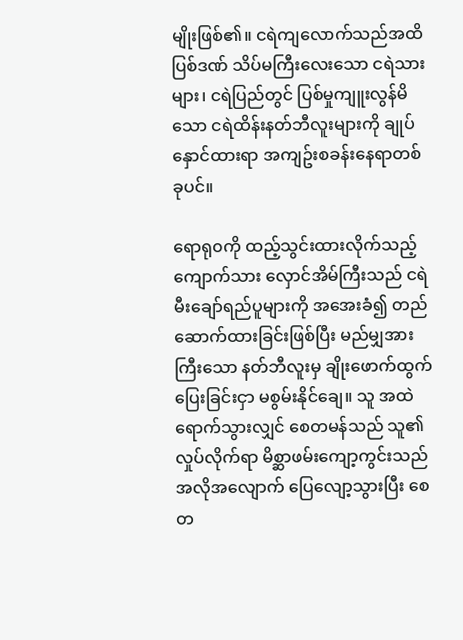မျိုးဖြစ်၏။ ငရဲကျလောက်သည်အထိ ပြစ်ဒဏ် သိပ်မကြီးလေးသော ငရဲသားများ၊ ငရဲပြည်တွင် ပြစ်မှုကျူးလွန်မိသော ငရဲထိန်းနတ်ဘီလူးများကို ချုပ်နှောင်ထားရာ အကျဥ်းစခန်းနေရာတစ်ခုပင်။

ရောရု၀ကို ထည့်သွင်းထားလိုက်သည့် ကျောက်သား လှောင်အိမ်ကြီးသည် ငရဲမီးချော်ရည်ပူများကို အအေးခံ၍ တည်ဆောက်ထားခြင်းဖြစ်ပြီး မည်မျှအားကြီးသော နတ်ဘီလူးမှ ချိုးဖောက်ထွက်ပြေးခြင်းငှာ မစွမ်းနိုင်ချေ။ သူ အထဲရောက်သွားလျှင် စေတမန်သည် သူ၏ လှုပ်လိုက်ရာ မိစ္ဆာဖမ်းကျော့ကွင်းသည် အလိုအလျောက် ပြေလျော့သွားပြီး စေတ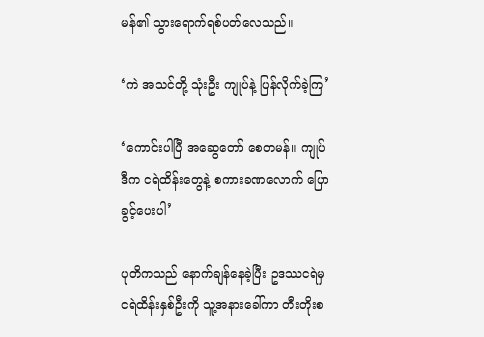မန်၏ သွားရောက်ရစ်ပတ်လေသည်။

‘ကဲ အသင်တို့ သုံးဦး ကျုပ်နဲ့ ပြန်လိုက်ခဲ့ကြ’

‘ကောင်းပါပြီ အဆွေတော် စေတမန်။ ကျုပ် ဒီက ငရဲထိန်းတွေနဲ့ စကားခဏလောက် ပြောခွင့်ပေးပါ’

ပုတိကသည် နောက်ချန်နေခဲ့ပြီး ဥဒဿငရဲမှ ငရဲထိန်းနှစ်ဦးကို သူ့အနားခေါ်ကာ တီးတိုးစ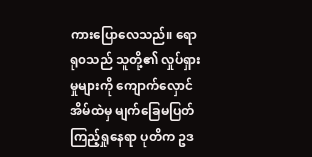ကားပြောလေသည်။ ရောရု၀သည် သူတို့၏ လှုပ်ရှားမှုများကို ကျောက်လှောင်အိမ်ထဲမှ မျက်ခြေမပြတ်ကြည့်ရှုနေရာ ပုတိက ဥဒ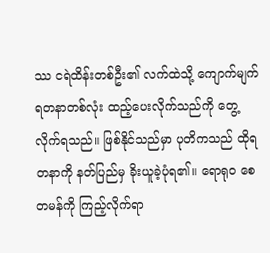ဿ ငရဲထိန်းတစ်ဦး၏ လက်ထဲသို့ ကျောက်မျက်ရတနာတစ်လုံး ထည့်ပေးလိုက်သည်ကို တွေ့လိုက်ရသည်။ ဖြစ်နိုင်သည်မှာ ပုတိကသည် ထိုရတနာကို နတ်ပြည်မှ ခိုးယူခဲ့ပုံရ၏။ ရောရု၀ စေတမန်ကို ကြည့်လိုက်ရာ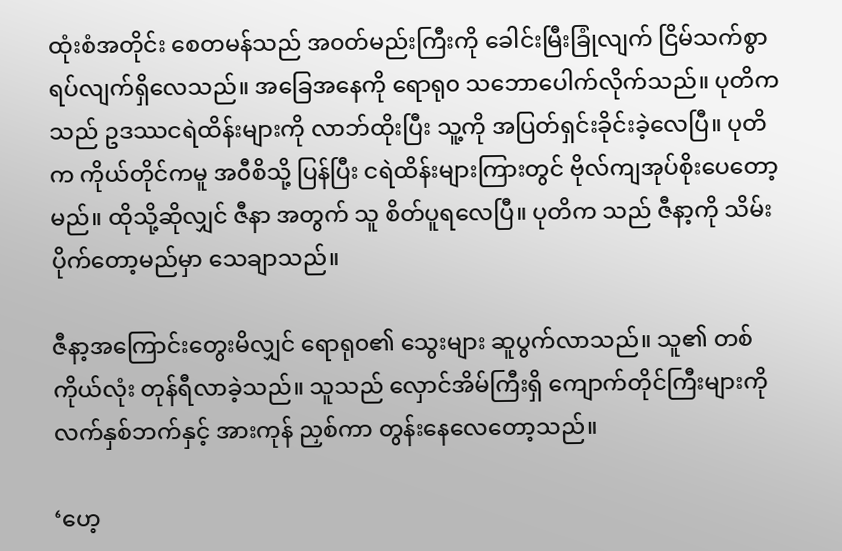ထုံးစံအတိုင်း စေတမန်သည် အ၀တ်မည်းကြီးကို ခေါင်းမြီးခြုံလျက် ငြိမ်သက်စွာ ရပ်လျက်ရှိလေသည်။ အခြေအနေကို ရောရု၀ သဘောပေါက်လိုက်သည်။ ပုတိကသည် ဥဒဿငရဲထိန်းများကို လာဘ်ထိုးပြီး သူ့ကို အပြတ်ရှင်းခိုင်းခဲ့လေပြီ။ ပုတိက ကိုယ်တိုင်ကမူ အ၀ီစိသို့ ပြန်ပြီး ငရဲထိန်းများကြားတွင် ဗိုလ်ကျအုပ်စိုးပေတော့မည်။ ထိုသို့ဆိုလျှင် ဇီနာ အတွက် သူ စိတ်ပူရလေပြီ။ ပုတိက သည် ဇီနာ့ကို သိမ်းပိုက်တော့မည်မှာ သေချာသည်။

ဇီနာ့အကြောင်းတွေးမိလျှင် ရောရု၀၏ သွေးများ ဆူပွက်လာသည်။ သူ၏ တစ်ကိုယ်လုံး တုန်ရီလာခဲ့သည်။ သူသည် လှောင်အိမ်ကြီးရှိ ကျောက်တိုင်ကြီးများကို လက်နှစ်ဘက်နှင့် အားကုန် ညှစ်ကာ တွန်းနေလေတော့သည်။

‘ဟေ့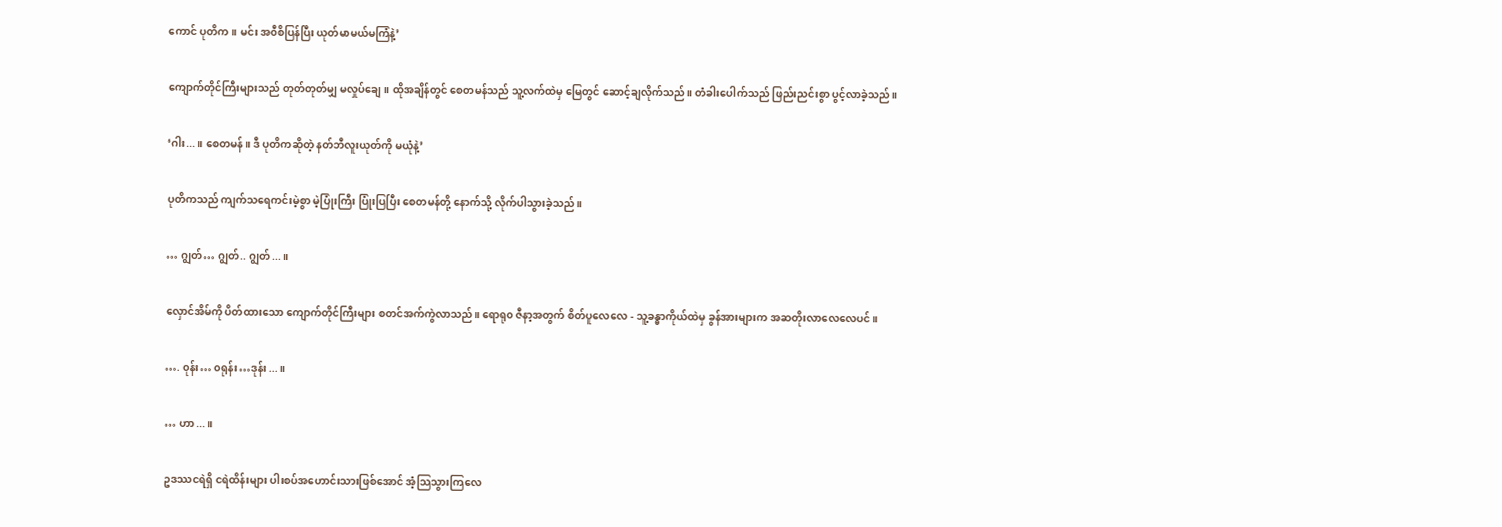ကောင် ပုတိက။ မင်း အ၀ီစိပြန်ပြီး ယုတ်မာမယ်မကြံနဲ့’

ကျောက်တိုင်ကြီးများသည် တုတ်တုတ်မျှ မလှုပ်ချေ။ ထိုအချိန်တွင် စေတမန်သည် သူ့လက်ထဲမှ မြေတွင် ဆောင့်ချလိုက်သည်။ တံခါးပေါက်သည် ဖြည်းညင်းစွာ ပွင့်လာခဲ့သည်။

‘ဂါး...။ စေတမန်။ ဒီ ပုတိကဆိုတဲ့ နတ်ဘီလူးယုတ်ကို မယုံနဲ့’

ပုတိကသည် ကျက်သရေကင်းမဲ့စွာ မဲ့ပြုံးကြီး ပြုံးပြပြီး စေတမန်တို့ နောက်သို့ လိုက်ပါသွားခဲ့သည်။

… ဂျွတ်… ဂျွတ်.. ဂျွတ်...။

လှောင်အိမ်ကို ပိတ်ထားသော ကျောက်တိုင်ကြီးများ စတင်အက်ကွဲလာသည်။ ရောရု၀ ဇီနာ့အတွက် စိတ်ပူလေလေ - သူ့ခန္ဓာကိုယ်ထဲမှ ခွန်အားများက အဆတိုးလာလေလေပင်။

…. ၀ုန်း… ၀ရုန်း…ဒုန်း...။

… ဟာ...။

ဥဒဿငရဲရှိ ငရဲထိန်းများ ပါးစပ်အဟောင်းသားဖြစ်အောင် အံ့သြသွားကြလေ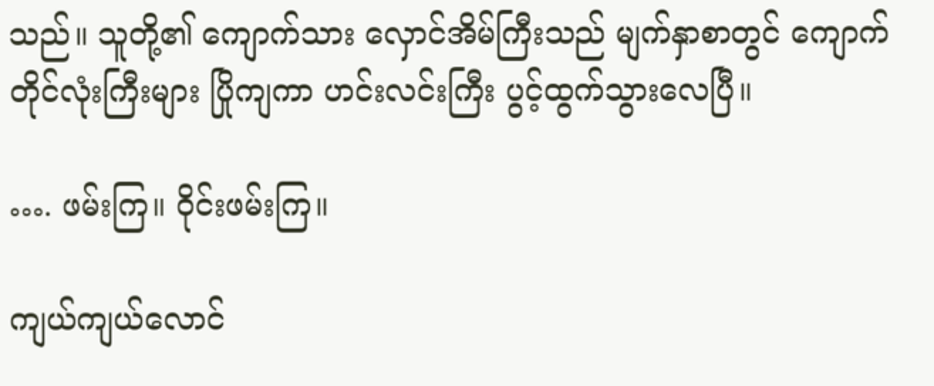သည်။ သူတို့၏ ကျောက်သား လှောင်အိမ်ကြီးသည် မျက်နှာစာတွင် ကျောက်တိုင်လုံးကြီးများ ပြိုကျကာ ဟင်းလင်းကြီး ပွင့်ထွက်သွားလေပြီ။

…. ဖမ်းကြ။ ၀ိုင်းဖမ်းကြ။

ကျယ်ကျယ်လောင်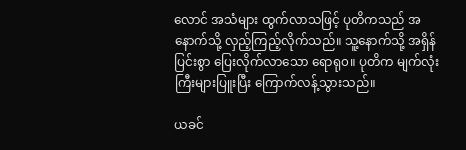လောင် အသံများ ထွက်လာသဖြင့် ပုတိကသည် အနောက်သို့ လှည့်ကြည့်လိုက်သည်။ သူ့နောက်သို့ အရှိန်ပြင်းစွာ ပြေးလိုက်လာသော ရောရု၀။ ပုတိက မျက်လုံးကြီးများပြူးပြီး ကြောက်လန့်သွားသည်။

ယခင်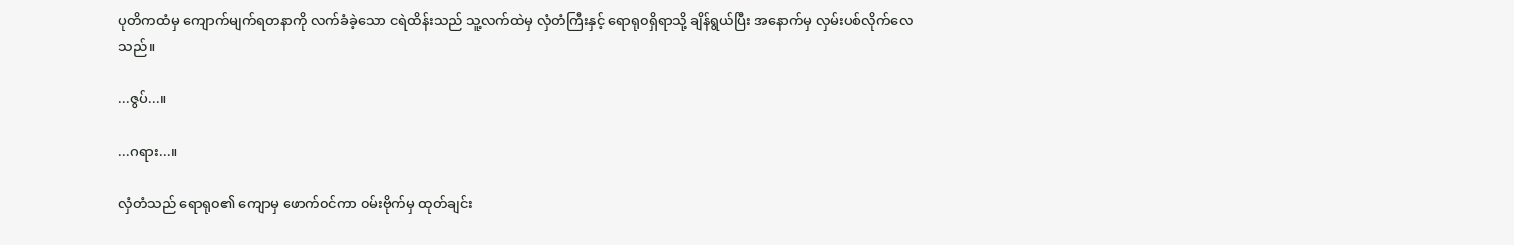ပုတိကထံမှ ကျောက်မျက်ရတနာကို လက်ခံခဲ့သော ငရဲထိန်းသည် သူ့လက်ထဲမှ လှံတံကြီးနှင့် ရောရု၀ရှိရာသို့ ချိန်ရွယ်ပြီး အနောက်မှ လှမ်းပစ်လိုက်လေသည်။

...ဇွပ်...။

...ဂရား...။

လှံတံသည် ရောရု၀၏ ကျောမှ ဖောက်၀င်ကာ ၀မ်းဗိုက်မှ ထုတ်ချင်း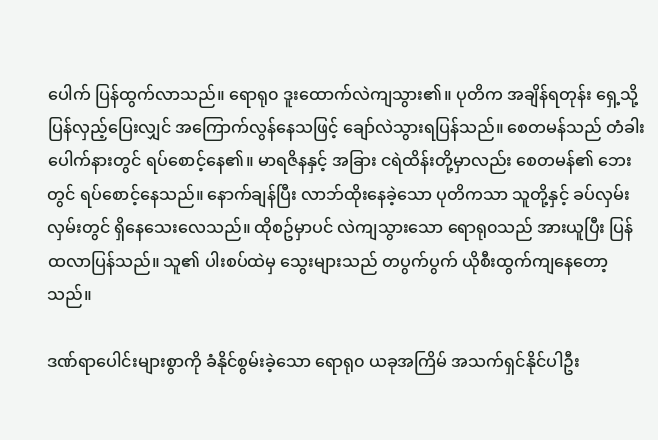ပေါက် ပြန်ထွက်လာသည်။ ရောရု၀ ဒူးထောက်လဲကျသွား၏။ ပုတိက အချိန်ရတုန်း ရှေ့သို့ ပြန်လှည့်ပြေးလျှင် အကြောက်လွန်နေသဖြင့် ချော်လဲသွားရပြန်သည်။ စေတမန်သည် တံခါးပေါက်နားတွင် ရပ်စောင့်နေ၏။ မာရဇိနနှင့် အခြား ငရဲထိန်းတို့မှာလည်း စေတမန်၏ ဘေးတွင် ရပ်စောင့်နေသည်။ နောက်ချန်ပြီး လာဘ်ထိုးနေခဲ့သော ပုတိကသာ သူတို့နှင့် ခပ်လှမ်းလှမ်းတွင် ရှိနေသေးလေသည်။ ထိုစဥ်မှာပင် လဲကျသွားသော ရောရု၀သည် အားယူပြီး ပြန်ထလာပြန်သည်။ သူ၏ ပါးစပ်ထဲမှ သွေးများသည် တပွက်ပွက် ယိုစီးထွက်ကျနေတော့သည်။

ဒဏ်ရာပေါင်းများစွာကို ခံနိုင်စွမ်းခဲ့သော ရောရု၀ ယခုအကြိမ် အသက်ရှင်နိုင်ပါဦး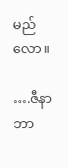မည်လော။

….ဇီနာ ဘာ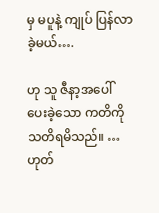မှ မပူနဲ့ ကျုပ် ပြန်လာခဲ့မယ်….

ဟု သူ ဇီနာ့အပေါ် ပေးခဲ့သော ကတိကို သတိရမိသည်။ … ဟုတ်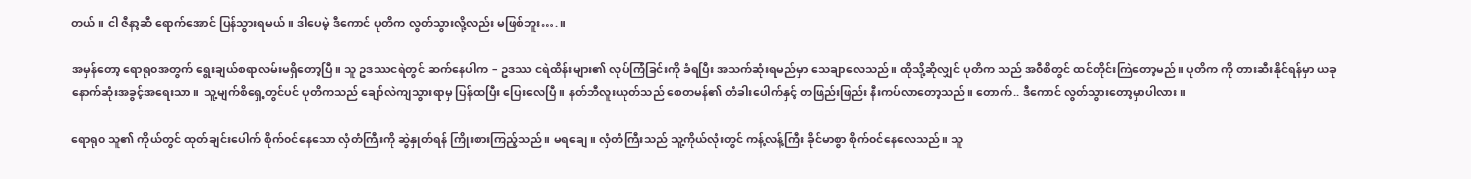တယ်။ ငါ ဇီနာ့ဆီ ရောက်အောင် ပြန်သွားရမယ်။ ဒါပေမဲ့ ဒီကောင် ပုတိက လွတ်သွားလို့လည်း မဖြစ်ဘူး….။

အမှန်တော့ ရောရု၀အတွက် ရွေးချယ်စရာလမ်းမရှိတော့ပြီ။ သူ ဥဒဿငရဲတွင် ဆက်နေပါက – ဥဒဿ ငရဲထိန်းများ၏ လုပ်ကြံခြင်းကို ခံရပြီး အသက်ဆုံးရမည်မှာ သေချာလေသည်။ ထိုသို့ဆိုလျှင် ပုတိက သည် အ၀ီစိတွင် ထင်တိုင်းကြဲတော့မည်။ ပုတိက ကို တားဆီးနိုင်ရန်မှာ ယခု နောက်ဆုံးအခွင့်အရေးသာ။  သူ့မျက်စိရှေ့တွင်ပင် ပုတိကသည် ချော်လဲကျသွားရာမှ ပြန်ထပြီး ပြေးလေပြီ။ နတ်ဘီလူးယုတ်သည် စေတမန်၏ တံခါးပေါက်နှင့် တဖြည်းဖြည်း နီးကပ်လာတော့သည်။ တောက်.. ဒီကောင် လွတ်သွားတော့မှာပါလား။

ရောရု၀ သူ၏ ကိုယ်တွင် ထုတ်ချင်းပေါက် စိုက်၀င်နေသော လှံတံကြီးကို ဆွဲနှုတ်ရန် ကြိုးစားကြည့်သည်။ မရချေ။ လှံတံကြီးသည် သူ့ကိုယ်လုံးတွင် ကန့်လန့်ကြီး ခိုင်မာစွာ စိုက်၀င်နေလေသည်။ သူ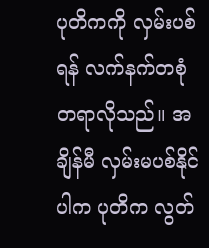ပုတိကကို လှမ်းပစ်ရန် လက်နက်တစုံတရာလိုသည်။ အချိန်မီ လှမ်းမပစ်နိုင်ပါက ပုတိက လွတ်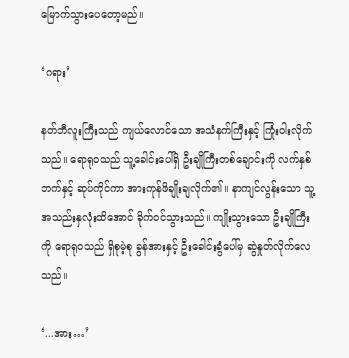မြောက်သွားပေတော့မည်။

‘ဂရား’

နတ်ဘီလူးကြီးသည် ကျယ်လောင်သော အသံနက်ကြီးနှင့် ကြုံး၀ါးလိုက်သည်။ ရောရု၀သည် သူ့ခေါင်းပေါ်ရှိ ဦးချိုကြီးတစ်ချောင်းကို လက်နှစ်ဘက်နှင့် ဆုပ်ကိုင်ကာ အားကုန်ဖိချိုးချလိုက်၏။ နာကျင်လွန်းသော သူ့အသည်းနှလုံးထိအောင် ခိုက်၀င်သွားသည်။ ကျိုးသွားသော ဦးချိုကြီးကို ရောရု၀သည် ရှိစုမဲ့စု ခွန်အားနှင့် ဦးခေါင်းခွံပေါ်မှ ဆွဲနှုတ်လိုက်လေသည်။

‘...အား…’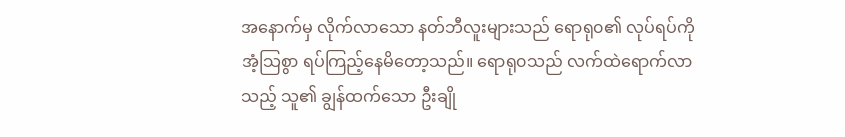အနောက်မှ လိုက်လာသော နတ်ဘီလူးများသည် ရောရု၀၏ လုပ်ရပ်ကို အံ့သြစွာ ရပ်ကြည့်နေမိတော့သည်။ ရောရု၀သည် လက်ထဲရောက်လာသည့် သူ၏ ချွန်ထက်သော ဦးချို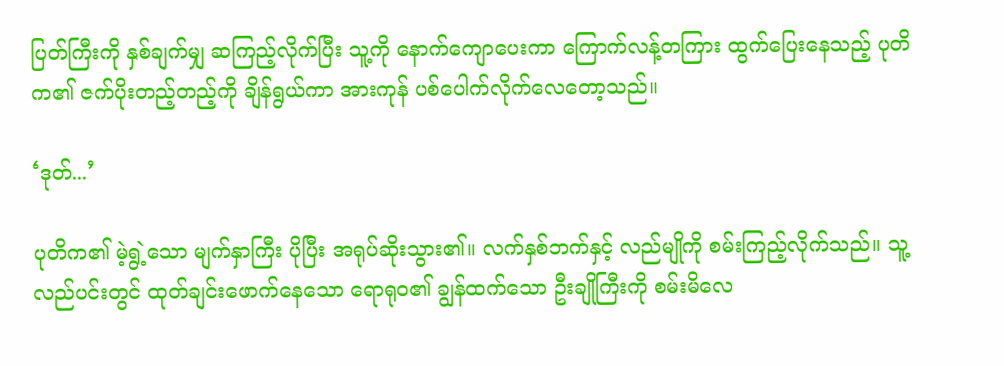ပြတ်ကြီးကို နှစ်ချက်မျှ ဆကြည့်လိုက်ပြီး သူ့ကို နောက်ကျောပေးကာ ကြောက်လန့်တကြား ထွက်ပြေးနေသည့် ပုတိက၏ ဇက်ပိုးတည့်တည့်ကို ချိန်ရွယ်ကာ အားကုန် ပစ်ပေါက်လိုက်လေတော့သည်။

‘ဒုတ်...’

ပုတိက၏ မဲ့ရွဲ့သော မျက်နှာကြီး ပိုပြီး အရုပ်ဆိုးသွား၏။ လက်နှစ်ဘက်နှင့် လည်မျိုကို စမ်းကြည့်လိုက်သည်။ သူ့လည်ပင်းတွင် ထုတ်ချင်းဖောက်နေသော ရောရု၀၏ ချွန်ထက်သော ဦးချိုကြီးကို စမ်းမိလေ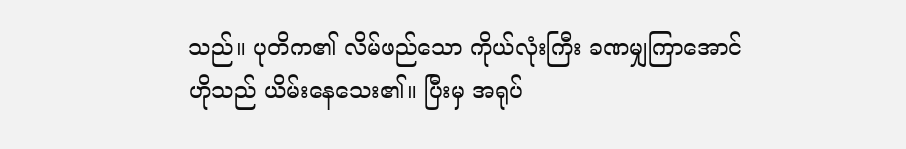သည်။ ပုတိက၏ လိမ်ဖည်သော ကိုယ်လုံးကြီး ခဏမျှကြာအောင် ဟိုသည် ယိမ်းနေသေး၏။ ပြီးမှ အရုပ်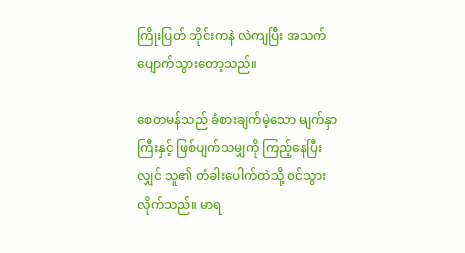ကြိုးပြတ် ဘိုင်းကနဲ လဲကျပြီး အသက်ပျောက်သွားတော့သည်။

စေတမန်သည် ခံစားချက်မဲ့သော မျက်နှာကြီးနှင့် ဖြစ်ပျက်သမျှကို ကြည့်နေပြီးလျှင် သူ၏ တံခါးပေါက်ထဲသို့ ၀င်သွားလိုက်သည်။ မာရ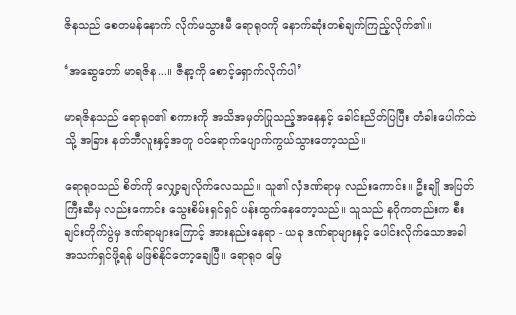ဇိနသည် စေတမန်နောက် လိုက်မသွားမီ ရောရု၀ကို နောက်ဆုံးတစ်ချက်ကြည့်လိုက်၏။

‘အဆွေတော် မာရဇိန...။ ဇီနာ့ကို စောင့်ရှောက်လိုက်ပါ’

မာရဇိနသည် ရောရု၀၏ စကားကို အသိအမှတ်ပြုသည့်အနေနှင့် ခေါင်းညိတ်ပြပြီး တံခါးပေါက်ထဲသို့ အခြား နတ်ဘီလူးနှင့်အတူ ၀င်ရောက်ပျောက်ကွယ်သွားတော့သည်။

ရောရု၀သည် စိတ်ကို လျှော့ချလိုက်လေသည်။ သူ၏ လှံဒဏ်ရာမှ လည်းကောင်း။ ဦးချို အပြတ်ကြီးဆီမှ လည်းကောင်း သွေးစိမ်းရှင်ရှင် ပန်းထွက်နေတော့သည်။ သူသည် နဂိုကတည်းက စီးချင်းတိုက်ပွဲမှ ဒဏ်ရာများကြောင့် အားနည်းနေရာ - ယခု ဒဏ်ရာများနှင့် ပေါင်းလိုက်သောအခါ အသက်ရှင်ဖို့ရန် မဖြစ်နိုင်တော့ချေပြီ။ ရောရု၀ မြေ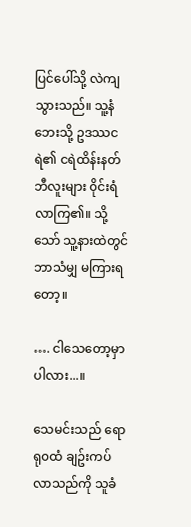ပြင်ပေါ်သို့ လဲကျသွားသည်။ သူ့နံဘေးသို့ ဥဒဿငရဲ၏ ငရဲထိန်းနတ်ဘီလူးများ ၀ိုင်းရံလာကြ၏။ သို့သော် သူ့နားထဲတွင် ဘာသံမျှ မကြားရတော့။

…. ငါသေတော့မှာပါလား...။

သေမင်းသည် ရောရု၀ထံ ချဥ်းကပ်လာသည်ကို သူခံ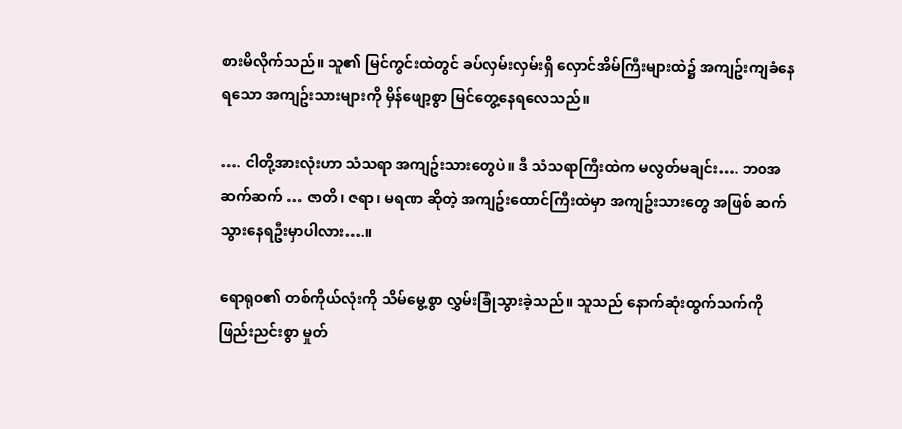စားမိလိုက်သည်။ သူ၏ မြင်ကွင်းထဲတွင် ခပ်လှမ်းလှမ်းရှိ လှောင်အိမ်ကြီးများထဲ၌ အကျဥ်းကျခံနေရသော အကျဥ်းသားများကို မှိန်ဖျော့စွာ မြင်တွေ့နေရလေသည်။

…. ငါတို့အားလုံးဟာ သံသရာ အကျဥ်းသားတွေပဲ။ ဒီ သံသရာကြီးထဲက မလွတ်မချင်း…. ဘ၀အဆက်ဆက် … ဇာတိ၊ ဇရာ၊ မရဏ ဆိုတဲ့ အကျဥ်းထောင်ကြီးထဲမှာ အကျဥ်းသားတွေ အဖြစ် ဆက်သွားနေရဦးမှာပါလား….။

ရောရု၀၏ တစ်ကိုယ်လုံးကို သိမ်မွေ့စွာ လွှမ်းခြုံသွားခဲ့သည်။ သူသည် နောက်ဆုံးထွက်သက်ကို ဖြည်းညင်းစွာ မှုတ်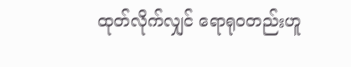ထုတ်လိုက်လျှင် ရောရု၀တည်းဟူ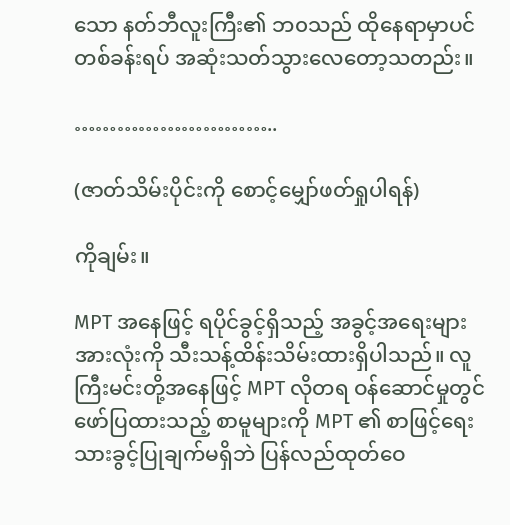သော နတ်ဘီလူးကြီး၏ ဘ၀သည် ထိုနေရာမှာပင် တစ်ခန်းရပ် အဆုံးသတ်သွားလေတော့သတည်း။

………………………..

(ဇာတ်သိမ်းပိုင်းကို စောင့်မျှော်ဖတ်ရှုပါရန်)

ကိုချမ်း။

MPT အနေဖြင့် ရပိုင်ခွင့်ရှိသည့် အခွင့်အရေးများအားလုံးကို သီးသန့်ထိန်းသိမ်းထားရှိပါသည်။ လူကြီးမင်းတို့အနေဖြင့် MPT လိုတရ ဝန်ဆောင်မှုတွင် ဖော်ပြထားသည့် စာမူများကို MPT ၏ စာဖြင့်ရေးသားခွင့်ပြုချက်မရှိဘဲ ပြန်လည်ထုတ်ဝေ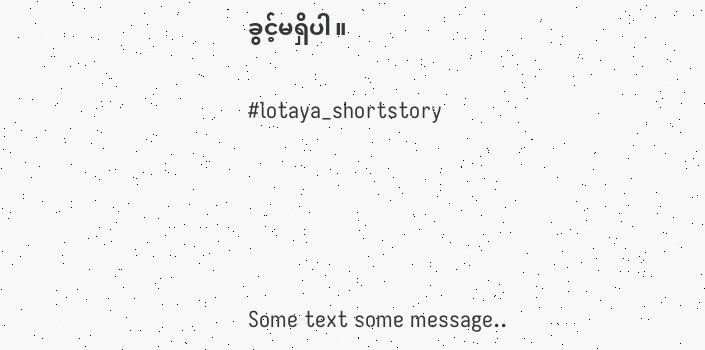ခွင့်မရှိပါ။

#lotaya_shortstory




Some text some message..